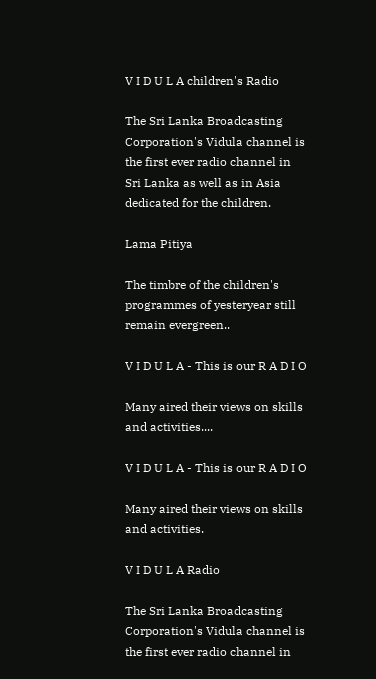V I D U L A children's Radio

The Sri Lanka Broadcasting Corporation's Vidula channel is the first ever radio channel in Sri Lanka as well as in Asia dedicated for the children.

Lama Pitiya

The timbre of the children's programmes of yesteryear still remain evergreen..

V I D U L A - This is our R A D I O

Many aired their views on skills and activities....

V I D U L A - This is our R A D I O

Many aired their views on skills and activities.

V I D U L A Radio

The Sri Lanka Broadcasting Corporation's Vidula channel is the first ever radio channel in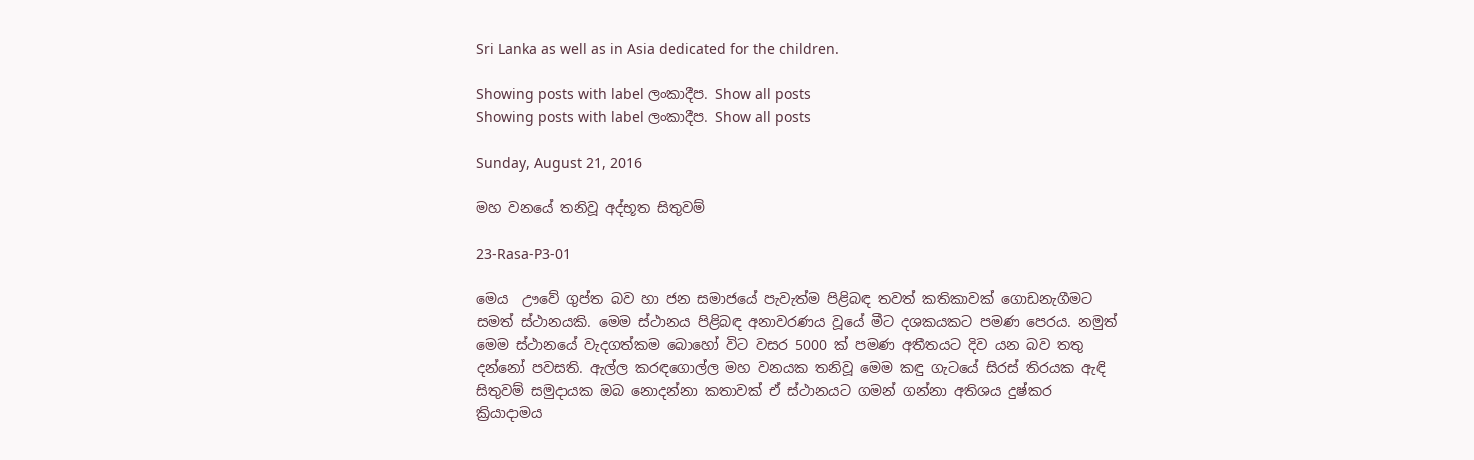Sri Lanka as well as in Asia dedicated for the children.

Showing posts with label ලංකාදීප. Show all posts
Showing posts with label ලංකාදීප. Show all posts

Sunday, August 21, 2016

මහ වනයේ තනිවූ අද්භූත සිතුවම්

23-Rasa-P3-01

මෙය  ඌවේ ගුප්ත බව හා ජන සමාජයේ පැවැත්ම පිළිබඳ තවත් කතිකාවක් ගොඩනැගීමට සමත් ස්ථානයකි. මෙම ස්ථානය පිළිබඳ අනාවරණය වූයේ මීට දශකයකට පමණ පෙරය. නමුත් මෙම ස්ථානයේ වැදගත්කම බොහෝ විට වසර 5000 ක් පමණ අතීතයට දිව යන බව තතු දන්නෝ පවසති. ඇල්ල කරඳගොල්ල මහ වනයක තනිවූ මෙම කඳු ගැටයේ සිරස් තිරයක ඇඳි සිතුවම් සමුදායක ඔබ නොදන්නා කතාවක් ඒ ස්ථානයට ගමන් ගන්නා අතිශය දුෂ්කර ක්‍රියාදාමය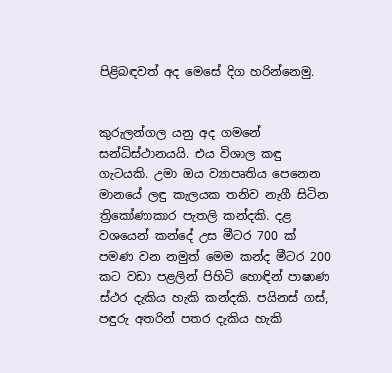පිළිබඳවත් අද මෙසේ දිග හරින්නෙමු.


කුරුලන්ගල යනු අද ගමනේ සන්ධිස්ථානයයි. එය විශාල කඳු ගැටයකි. උමා ඔය ව්‍යාපෘතිය පෙනෙන මානයේ ලඳු කැලයක තනිව නැගී සිටින ත්‍රිකෝණාකාර පැතලි කන්දකි. දළ වශයෙන් කන්දේ උස මීටර 700 ක් පමණ වන නමුත් මෙම කන්ද මීටර 200 කට වඩා පළලින් පිහිටි හොඳින් පාෂාණ ස්ථර දැකිය හැකි කන්දකි. පයිනස් ගස්, පඳුරු අතරින් පතර දැකිය හැකි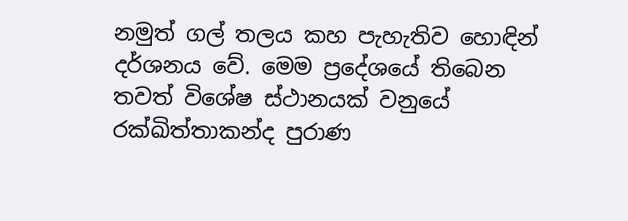නමුත් ගල් තලය කහ පැහැතිව හොඳින් දර්ශනය වේ. මෙම ප්‍රදේශයේ තිබෙන තවත් විශේෂ ස්ථානයක් වනුයේ රක්ඛිත්තාකන්ද පුරාණ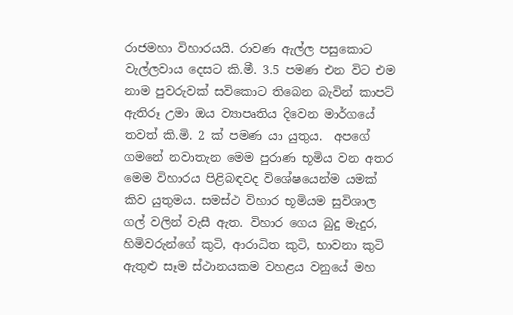රාජමහා විහාරයයි. රාවණ ඇල්ල පසුකොට වැල්ලවාය දෙසට කි.මී. 3.5 පමණ එන විට එම නාම පුවරුවක් සවිකොට තිබෙන බැවින් කාපට් ඇතිරූ උමා ඔය ව්‍යාපෘතිය දිවෙන මාර්ගයේ තවත් කි.මි. 2 ක් පමණ යා යුතුය.  අපගේ ගමනේ නවාතැන මෙම පුරාණ භූමිය වන අතර මෙම විහාරය පිළිබඳවද විශේෂයෙන්ම යමක් කිව යුතුමය. සමස්ථ විහාර භූමියම සුවිශාල ගල් වලින් වැසී ඇත. විහාර ගෙය බුදු මැදුර, හිමිවරුන්ගේ කුටි, ආරාධිත කුටි, භාවනා කුටි ඇතුළු සෑම ස්ථානයකම වහළය වනුයේ මහ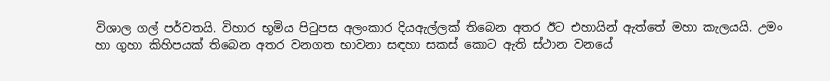විශාල ගල් පර්වතයි. විහාර භූමිය පිටුපස අලංකාර දියඇල්ලක් තිබෙන අතර ඊට එහායින් ඇත්තේ මහා කැලයයි. උමං හා ගුහා කිහිපයක් තිබෙන අතර වනගත භාවනා සඳහා සකස් කොට ඇති ස්ථාන වනයේ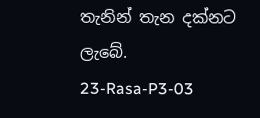තැනින් තැන දක්නට ලැබේ.
23-Rasa-P3-03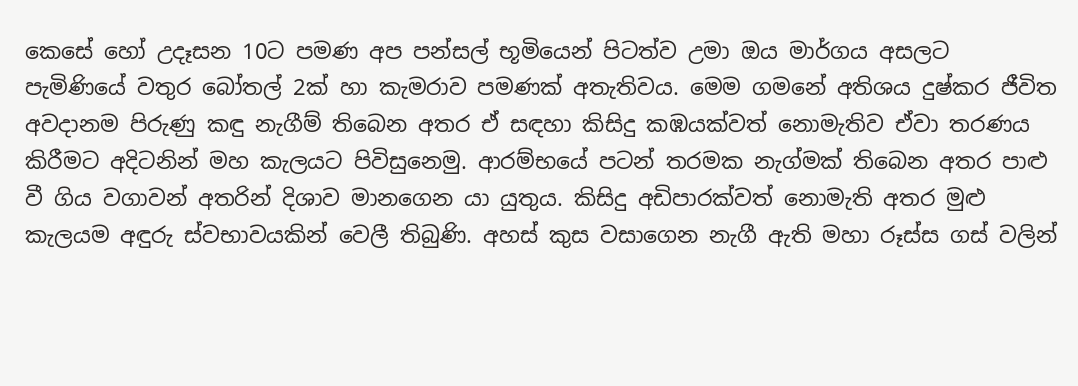කෙසේ හෝ උදෑසන 10ට පමණ අප පන්සල් භූමියෙන් පිටත්ව උමා ඔය මාර්ගය අසලට පැමිණියේ වතුර බෝතල් 2ක් හා කැමරාව පමණක් අතැතිවය. මෙම ගමනේ අතිශය දුෂ්කර ජීවිත අවදානම පිරුණු කඳු නැගීම් තිබෙන අතර ඒ සඳහා කිසිදු කඹයක්වත් නොමැතිව ඒවා තරණය කිරීමට අදිටනින් මහ කැලයට පිවිසුනෙමු. ආරම්භයේ පටන් තරමක නැග්මක් තිබෙන අතර පාළු වී ගිය වගාවන් අතරින් දිශාව මානගෙන යා යුතුය. කිසිදු අඩිපාරක්වත් නොමැති අතර මුළු කැලයම අඳුරු ස්වභාවයකින් වෙලී තිබුණි. අහස් කුස වසාගෙන නැගී ඇති මහා රූස්ස ගස් වලින්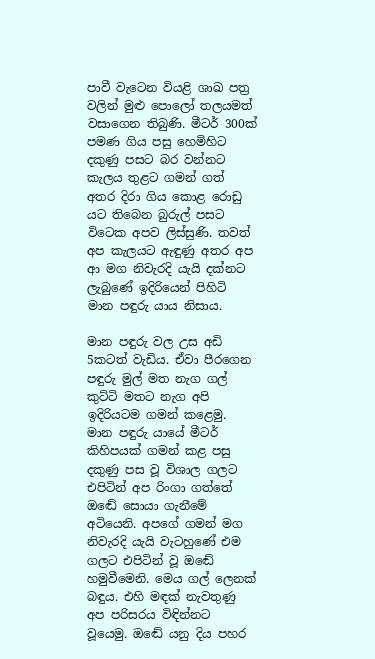පාවී වැටෙන වියළි ශාඛ පත්‍ර වලින් මුළු පොලෝ තලයමත් වසාගෙන තිබුණි. මීටර් 300ක් පමණ ගිය පසු හෙමිහිට දකුණු පසට බර වන්නට කැලය තුළට ගමන් ගත් අතර දිරා ගිය කොළ රොඩු යට තිබෙන බුරුල් පසට විටෙක අපව ලිස්සුණි. තවත් අප කැලයට ඇඳුණු අතර අප ආ මග නිවැරදි යැයි දක්නට ලැබුණේ ඉදිරියෙන් පිහිටි මාන පඳුරු යාය නිසාය.

මාන පඳුරු වල උස අඩි 5කටත් වැඩිය. ඒවා පීරගෙන පඳුරු මුල් මත නැග ගල් කුට්ටි මතට නැග අපි ඉදිරියටම ගමන් කළෙමු. මාන පඳුරු යායේ මීටර් කිහිපයක් ගමන් කළ පසු දකුණු පස වූ විශාල ගලට එපිටින් අප රිංගා ගත්තේ ඔඬේ සොයා ගැනීමේ අටියෙනි. අපගේ ගමන් මග නිවැරදි යැයි වැටහුණේ එම ගලට එපිටින් වූ ඔඬේ හමුවීමෙනි. මෙය ගල් ලෙනක් බඳුය. එහි මඳක් නැවතුණු අප පරිසරය විඳින්නට වූයෙමු. ඔඬේ යනු දිය පහර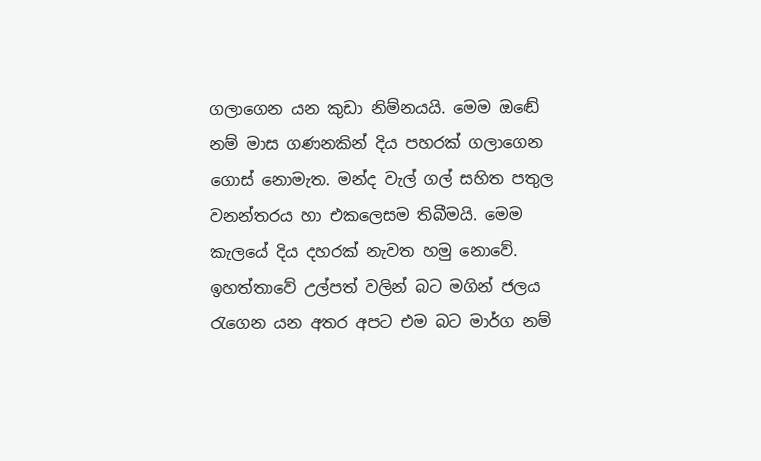ගලාගෙන යන කුඩා නිම්නයයි. මෙම ඔඬේ නම් මාස ගණනකින් දිය පහරක් ගලාගෙන ගොස් නොමැත. මන්ද වැල් ගල් සහිත පතුල වනන්තරය හා එකලෙසම තිබීමයි. මෙම කැලයේ දිය දහරක් නැවත හමු නොවේ. ඉහත්තාවේ උල්පත් වලින් බට මගින් ජලය රැගෙන යන අතර අපට එම බට මාර්ග නම්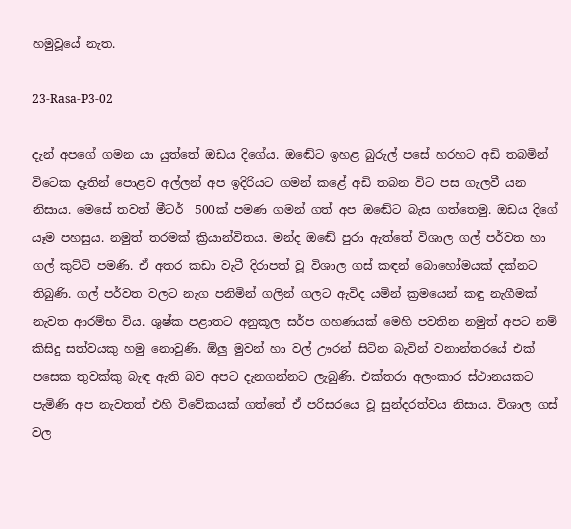හමුවූයේ නැත.

23-Rasa-P3-02

දැන් අපගේ ගමන යා යුත්තේ ඔඩය දිගේය. ඔඬේට ඉහළ බුරුල් පසේ හරහට අඩි තබමින් විටෙක දෑතින් පොළව අල්ලන් අප ඉදිරියට ගමන් කළේ අඩි තබන විට පස ගැලවී යන නිසාය. මෙසේ තවත් මීටර්  500ක් පමණ ගමන් ගත් අප ඔඬේට බැස ගත්තෙමු. ඔඩය දිගේ යෑම පහසුය. නමුත් තරමක් ක්‍රියාන්විතය. මන්ද ඔඬේ පුරා ඇත්තේ විශාල ගල් පර්වත හා ගල් කුට්ටි පමණි. ඒ අතර කඩා වැටී දිරාපත් වූ විශාල ගස් කඳන් බොහෝමයක් දක්නට තිබුණි. ගල් පර්වත වලට නැග පනිමින් ගලින් ගලට ඇවිද යමින් ක්‍රමයෙන් කඳු නැගීමක් නැවත ආරම්භ විය. ශුෂ්ක පළාතට අනුකූල සර්ප ගහණයක් මෙහි පවතින නමුත් අපට නම් කිසිදු සත්වයකු හමු නොවුණි. ඕලු මුවන් හා වල් ඌරන් සිටින බැවින් වනාන්තරයේ එක් පසෙක තුවක්කු බැඳ ඇති බව අපට දැනගන්නට ලැබුණි. එක්තරා අලංකාර ස්ථානයකට පැමිණි අප නැවතත් එහි විවේකයක් ගත්තේ ඒ පරිසරයෙ වූ සුන්දරත්වය නිසාය. විශාල ගස් වල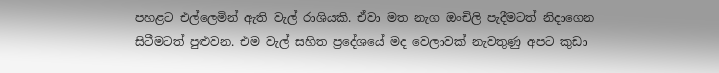පහළට එල්ලෙමින් ඇති වැල් රාශියකි. ඒවා මත නැග ඔංචිලි පැදීමටත් නිදාගෙන සිටීමටත් පුළුවන. එම වැල් සහිත ප්‍රදේශයේ මද වෙලාවක් නැවතුණු අපට කුඩා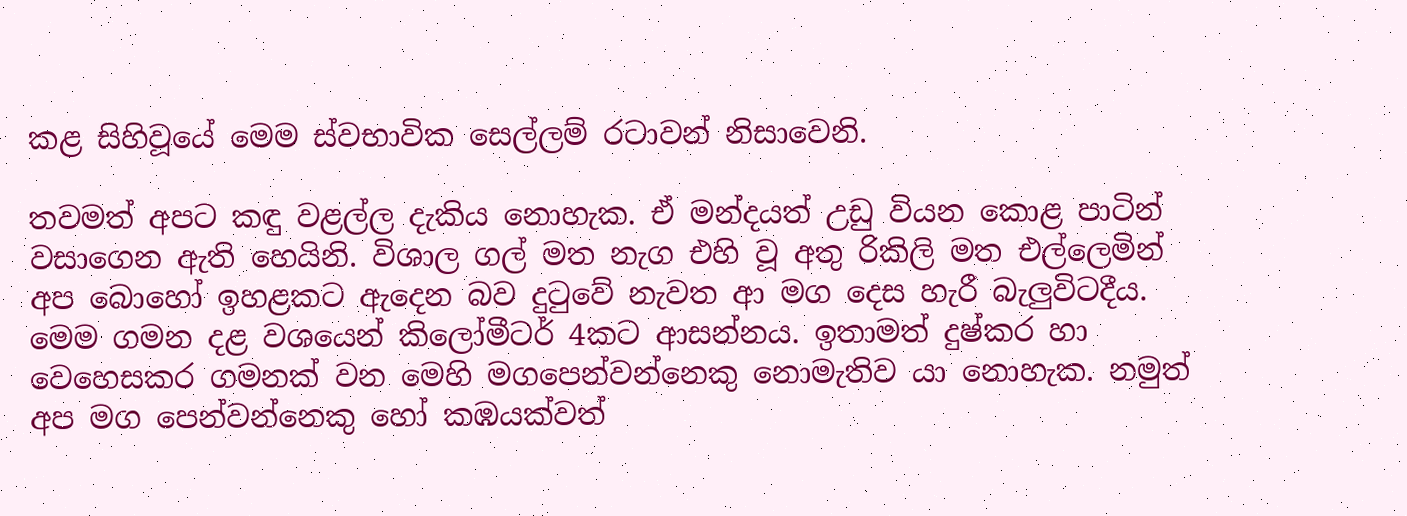කළ සිහිවූයේ මෙම ස්වභාවික සෙල්ලම් රටාවන් නිසාවෙනි.

තවමත් අපට කඳු වළල්ල දැකිය නොහැක. ඒ මන්දයත් උඩු වියන කොළ පාටින් වසාගෙන ඇති හෙයිනි. විශාල ගල් මත නැග එහි වූ අතු රිකිලි මත එල්ලෙමින් අප බොහෝ ඉහළකට ඇදෙන බව දුටුවේ නැවත ආ මග දෙස හැරී බැලුවිටදීය. මෙම ගමන දළ වශයෙන් කිලෝමීටර් 4කට ආසන්නය. ඉතාමත් දුෂ්කර හා වෙහෙසකර ගමනක් වන මෙහි මගපෙන්වන්නෙකු නොමැතිව යා නොහැක. නමුත් අප මග පෙන්වන්නෙකු හෝ කඹයක්වත්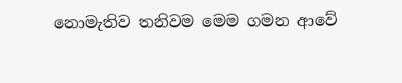නොමැතිව තනිවම මෙම ගමන ආවේ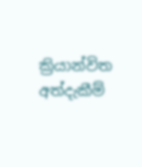ක්‍රියාන්විත අත්දැකීම්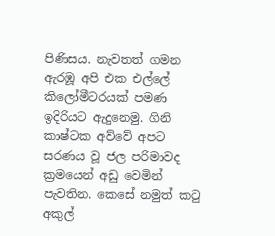පිණිසය. නැවතත් ගමන ඇරඹූ අපි එක එල්ලේ කිලෝමීටරයක් පමණ ඉදිරියට ඇදුනෙමු. ගිනි කාෂ්ටක අව්වේ අපට සරණය වූ ජල පරිමාවද ක්‍රමයෙන් අඩු වෙමින් පැවතින. කෙසේ නමුත් කටු අකුල්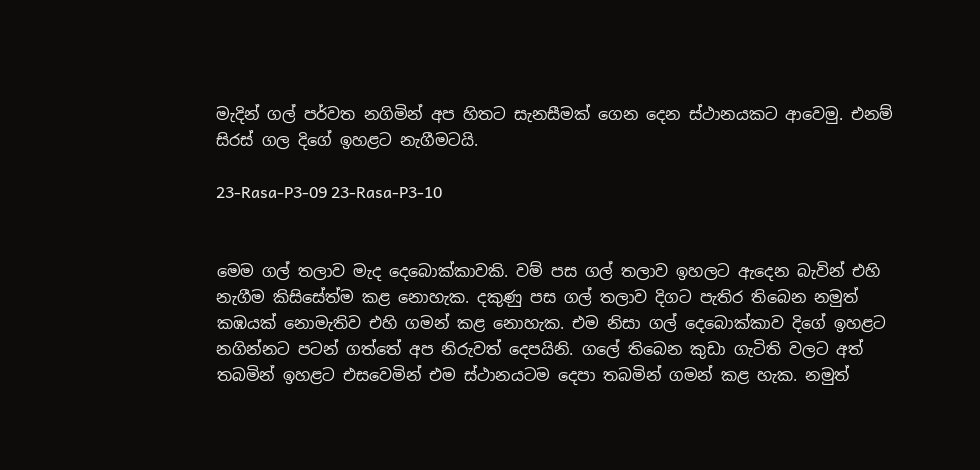මැදින් ගල් පර්වත නගිමින් අප හිතට සැනසීමක් ගෙන දෙන ස්ථානයකට ආවෙමු. එනම් සිරස් ගල දිගේ ඉහළට නැගීමටයි.

23-Rasa-P3-09 23-Rasa-P3-10


මෙම ගල් තලාව මැද දෙබොක්කාවකි. වම් පස ගල් තලාව ඉහලට ඇදෙන බැවින් එහි නැගීම කිසිසේත්ම කළ නොහැක. දකුණු පස ගල් තලාව දිගට පැතිර තිබෙන නමුත් කඹයක් නොමැතිව එහි ගමන් කළ නොහැක. එම නිසා ගල් දෙබොක්කාව දිගේ ඉහළට නගින්නට පටන් ගත්තේ අප නිරුවත් දෙපයිනි. ගලේ තිබෙන කුඩා ගැටිති වලට අත් තබමින් ඉහළට එසවෙමින් එම ස්ථානයටම දෙපා තබමින් ගමන් කළ හැක. නමුත්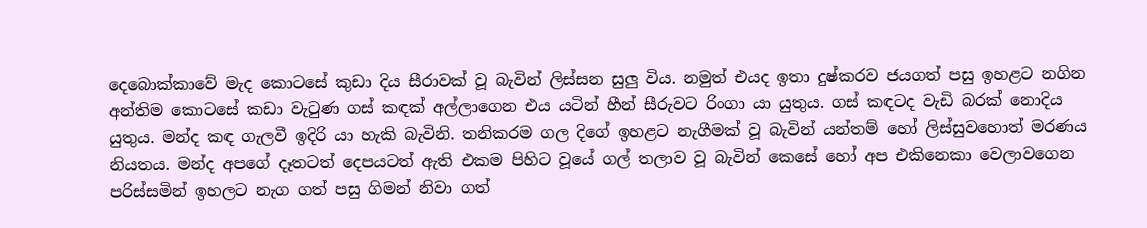දෙබොක්කාවේ මැද කොටසේ කුඩා දිය සීරාවක් වූ බැවින් ලිස්සන සුලු විය. නමුත් එයද ඉතා දුෂ්කරව ජයගත් පසු ඉහළට නගින අන්තිම කොටසේ කඩා වැටුණ ගස් කඳක් අල්ලාගෙන එය යටින් හීන් සීරුවට රිංගා යා යුතුය. ගස් කඳටද වැඩි බරක් නොදිය යුතුය. මන්ද කඳ ගැලවී ඉදිරි යා හැකි බැවිනි. තනිකරම ගල දිගේ ඉහළට නැගීමක් වූ බැවින් යන්තම් හෝ ලිස්සුවහොත් මරණය නියතය. මන්ද අපගේ දෑතටත් දෙපයටත් ඇති එකම පිහිට වූයේ ගල් තලාව වූ බැවින් කෙසේ හෝ අප එකිනෙකා වෙලාවගෙන පරිස්සමින් ඉහලට නැග ගත් පසු ගිමන් නිවා ගත්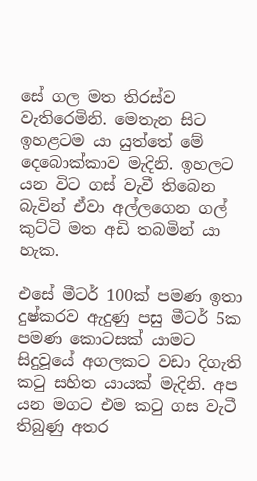සේ ගල මත තිරස්ව වැතිරෙමිනි. මෙතැන සිට ඉහළටම යා යුත්තේ මේ දෙබොක්කාව මැදිනි. ඉහලට යන විට ගස් වැවී තිබෙන බැවින් ඒවා අල්ලගෙන ගල් කුට්ටි මත අඩි තබමින් යා හැක.

එසේ මීටර් 100ක් පමණ ඉතා දුෂ්කරව ඇදුණු පසු මීටර් 5ක පමණ කොටසක් යාමට සිදුවූයේ අගලකට වඩා දිගැති කටු සහිත යායක් මැදිනි. අප යන මගට එම කටු ගස වැටී තිබුණු අතර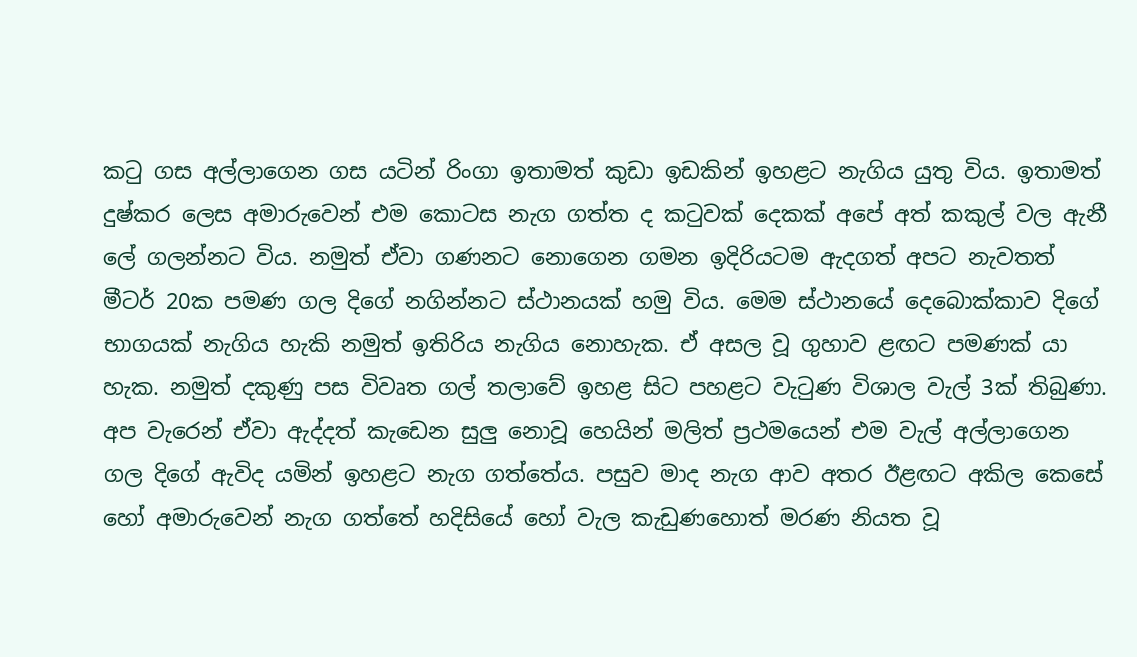කටු ගස අල්ලාගෙන ගස යටින් රිංගා ඉතාමත් කුඩා ඉඩකින් ඉහළට නැගිය යුතු විය. ඉතාමත් දුෂ්කර ලෙස අමාරුවෙන් එම කොටස නැග ගත්ත ද කටුවක් දෙකක් අපේ අත් කකුල් වල ඇනී ලේ ගලන්නට විය. නමුත් ඒවා ගණනට නොගෙන ගමන ඉදිරියටම ඇදගත් අපට නැවතත් මීටර් 20ක පමණ ගල දිගේ නගින්නට ස්ථානයක් හමු විය. මෙම ස්ථානයේ දෙබොක්කාව දිගේ භාගයක් නැගිය හැකි නමුත් ඉතිරිය නැගිය නොහැක. ඒ අසල වූ ගුහාව ළඟට පමණක් යා හැක. නමුත් දකුණු පස විවෘත ගල් තලාවේ ඉහළ සිට පහළට වැටුණ විශාල වැල් 3ක් තිබුණා. අප වැරෙන් ඒවා ඇද්දත් කැඩෙන සුලු නොවූ හෙයින් මලිත් ප්‍රථමයෙන් එම වැල් අල්ලාගෙන ගල දිගේ ඇවිද යමින් ඉහළට නැග ගත්තේය. පසුව මාද නැග ආව අතර ඊළඟට අකිල කෙසේ හෝ අමාරුවෙන් නැග ගත්තේ හදිසියේ හෝ වැල කැඩුණහොත් මරණ නියත වූ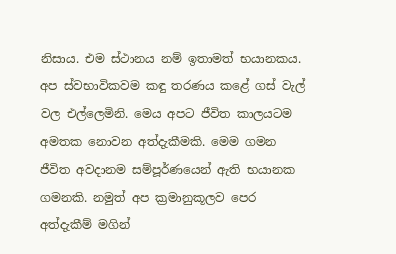නිසාය. එම ස්ථානය නම් ඉතාමත් භයානකය. අප ස්වභාවිකවම කඳු තරණය කළේ ගස් වැල් වල එල්ලෙමිනි. මෙය අපට ජීවිත කාලයටම අමතක නොවන අත්දැකීමකි. මෙම ගමන ජීවිත අවදානම සම්පූර්ණයෙන් ඇති භයානක ගමනකි. නමුත් අප ක්‍රමානුකූලව පෙර අත්දැකීම් මගින්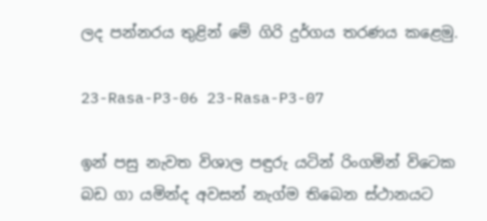ලද පන්නරය තුළින් මේ ගිරි දුර්ගය තරණය කළෙමු.

23-Rasa-P3-06 23-Rasa-P3-07

ඉන් පසු නැවත විශාල පඳුරු යටින් රිංගමින් විටෙක බඩ ගා යමින්ද අවසන් නැග්ම තිබෙන ස්ථානයට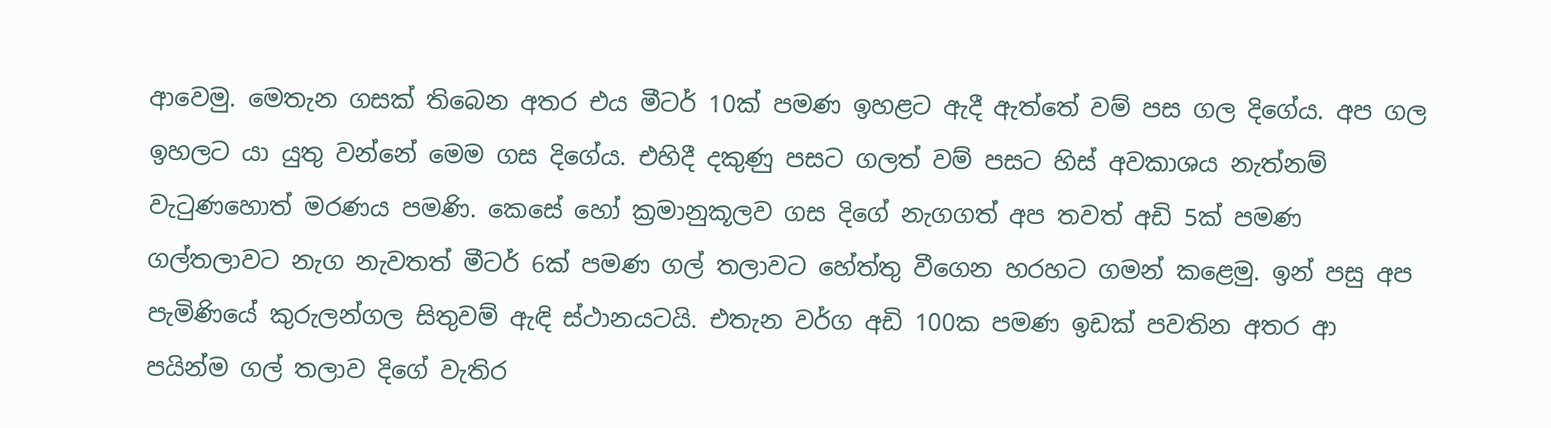ආවෙමු. මෙතැන ගසක් තිබෙන අතර එය මීටර් 10ක් පමණ ඉහළට ඇදී ඇත්තේ වම් පස ගල දිගේය. අප ගල ඉහලට යා යුතු වන්නේ මෙම ගස දිගේය. එහිදී දකුණු පසට ගලත් වම් පසට හිස් අවකාශය නැත්නම් වැටුණහොත් මරණය පමණි. කෙසේ හෝ ක්‍රමානුකූලව ගස දිගේ නැගගත් අප තවත් අඩි 5ක් පමණ ගල්තලාවට නැග නැවතත් මීටර් 6ක් පමණ ගල් තලාවට හේත්තු වීගෙන හරහට ගමන් කළෙමු. ඉන් පසු අප පැමිණියේ කුරුලන්ගල සිතුවම් ඇඳි ස්ථානයටයි. එතැන වර්ග අඩි 100ක පමණ ඉඩක් පවතින අතර ආ පයින්ම ගල් තලාව දිගේ වැතිර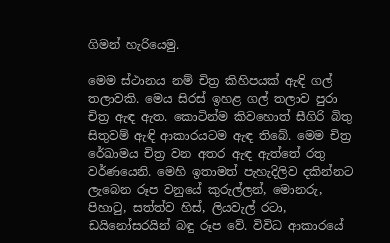ගිමන් හැරියෙමු.

මෙම ස්ථානය නම් චිත්‍ර කිහිපයක් ඇඳි ගල් තලාවකි. මෙය සිරස් ඉහළ ගල් තලාව පුරා චිත්‍ර ඇඳ ඇත. කොටින්ම කිවහොත් සීගිරි බිතු සිතුවම් ඇඳි ආකාරයටම ඇඳ තිබේ. මෙම චිත්‍ර රේඛාමය චිත්‍ර වන අතර ඇඳ ඇත්තේ රතු වර්ණයෙනි. මෙහි ඉතාමත් පැහැදිලිව දකින්නට ලැබෙන රූප වනුයේ කුරුල්ලන්, මොනරු, පිහාටු, සත්ත්ව හිස්, ලියවැල් රටා, ඩයිනෝසරයින් බඳු රූප වේ. විවිධ ආකාරයේ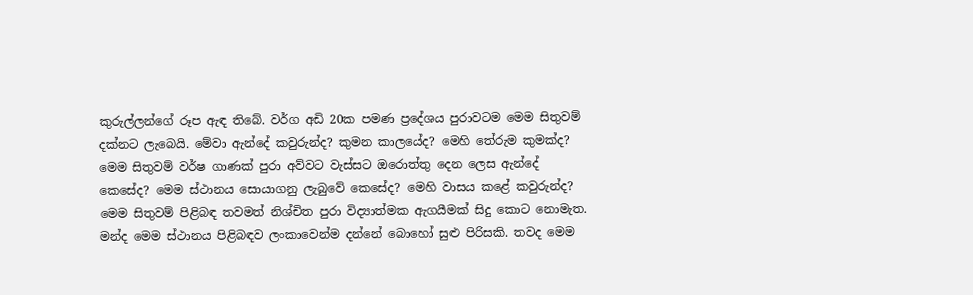කුරුල්ලන්ගේ රූප ඇඳ තිබේ. වර්ග අඩි 20ක පමණ ප්‍රදේශය පුරාවටම මෙම සිතුවම් දක්නට ලැබෙයි. මේවා ඇන්දේ කවුරුන්ද? කුමන කාලයේද? මෙහි තේරුම කුමක්ද? මෙම සිතුවම් වර්ෂ ගාණක් පුරා අව්වට වැස්සට ඔරොත්තු දෙන ලෙස ඇන්දේ කෙසේද? මෙම ස්ථානය සොයාගනු ලැබුවේ කෙසේද? මෙහි වාසය කළේ කවුරුන්ද? මෙම සිතුවම් පිළිබඳ තවමත් නිශ්චිත පුරා විද්‍යාත්මක ඇගයීමක් සිදු කොට නොමැත. මන්ද මෙම ස්ථානය පිළිබඳව ලංකාවෙන්ම දන්නේ බොහෝ සුළු පිරිසකි. තවද මෙම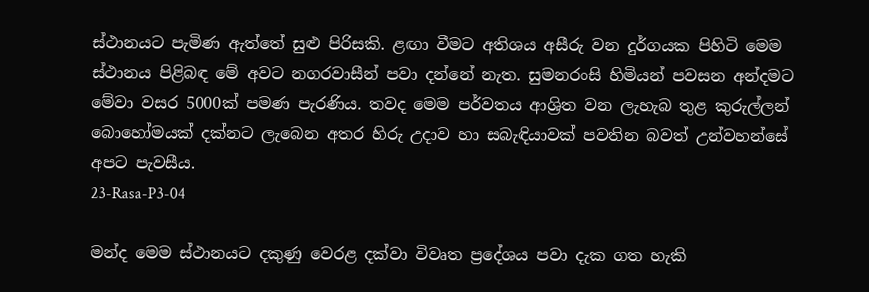ස්ථානයට පැමිණ ඇත්තේ සුළු පිරිසකි. ළඟා වීමට අතිශය අසීරු වන දුර්ගයක පිහිටි මෙම ස්ථානය පිළිබඳ මේ අවට නගරවාසීන් පවා දන්නේ නැත. සුමනරංසි හිමියන් පවසන අන්දමට මේවා වසර 5000ක් පමණ පැරණිය. තවද මෙම පර්වතය ආශ්‍රිත වන ලැහැබ තුළ කුරුල්ලන් බොහෝමයක් දක්නට ලැබෙන අතර හිරු උදාව හා සබැඳියාවක් පවතින බවත් උන්වහන්සේ අපට පැවසීය.
23-Rasa-P3-04

මන්ද මෙම ස්ථානයට දකුණු වෙරළ දක්වා විවෘත ප්‍රදේශය පවා දැක ගත හැකි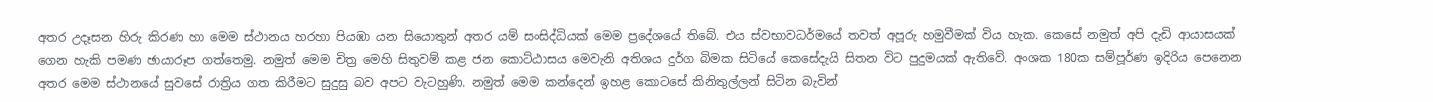අතර උදෑසන හිරු කිරණ හා මෙම ස්ථානය හරහා පියඹා යන සියොතුන් අතර යම් සංසිද්ධියක් මෙම ප්‍රදේශයේ තිබේ. එය ස්වභාවධර්මයේ තවත් අපූරු හමුවීමක් විය හැක. කෙසේ නමුත් අපි දැඩි ආයාසයක් ගෙන හැකි පමණ ඡායාරූප ගත්තෙමු. නමුත් මෙම චිත්‍ර මෙහි සිතුවම් කළ ජන කොට්ඨාසය මෙවැනි අතිශය දුර්ග බිමක සිටියේ කෙසේදැයි සිතන විට පුදුමයක් ඇතිවේ. අංශක 180ක සම්පූර්ණ ඉදිරිය පෙනෙන අතර මෙම ස්ථානයේ සුවසේ රාත්‍රිය ගත කිරීමට සුදුසු බව අපට වැටහුණි. නමුත් මෙම කන්දෙන් ඉහළ කොටසේ කිනිතුල්ලන් සිටින බැවින්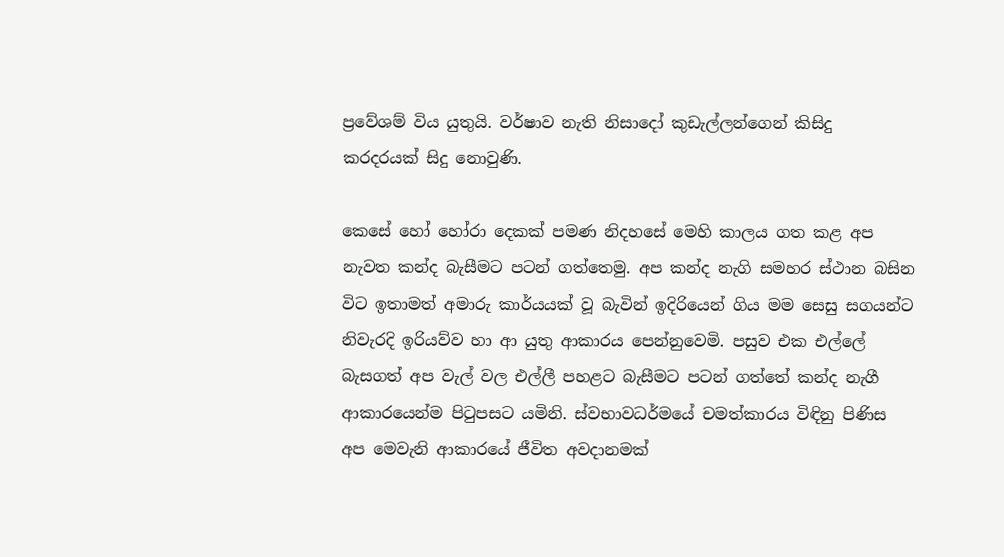ප්‍රවේශම් විය යුතුයි. වර්ෂාව නැති නිසාදෝ කුඩැල්ලන්ගෙන් කිසිදු කරදරයක් සිදු නොවුණි.

කෙසේ හෝ හෝරා දෙකක් පමණ නිදහසේ මෙහි කාලය ගත කළ අප නැවත කන්ද බැසීමට පටන් ගත්තෙමු. අප කන්ද නැගි සමහර ස්ථාන බසින විට ඉතාමත් අමාරු කාර්යයක් වූ බැවින් ඉදිරියෙන් ගිය මම සෙසු සගයන්ට නිවැරදි ඉරියව්ව හා ආ යුතු ආකාරය පෙන්නුවෙමි. පසුව එක එල්ලේ බැසගත් අප වැල් වල එල්ලී පහළට බැසීමට පටන් ගත්තේ කන්ද නැගී ආකාරයෙන්ම පිටුපසට යමිනි. ස්වභාවධර්මයේ චමත්කාරය විඳිනු පිණිස අප මෙවැනි ආකාරයේ ජීවිත අවදානමක්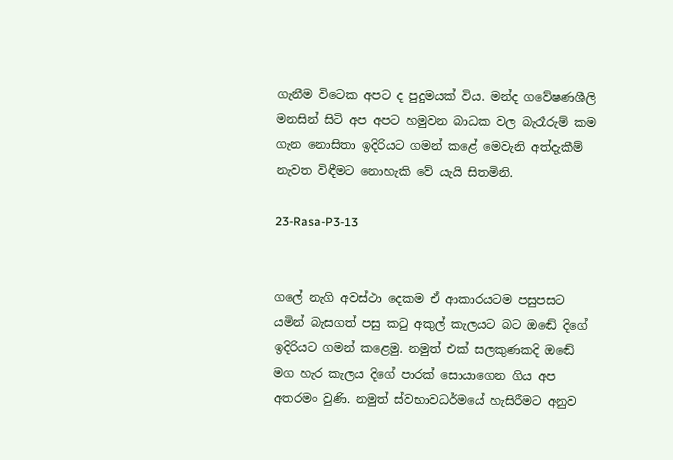ගැනීම විටෙක අපට ද පුදුමයක් විය. මන්ද ගවේෂණශීලි මනසින් සිටි අප අපට හමුවන බාධක වල බැරෑරුම් කම ගැන නොසිතා ඉදිරියට ගමන් කළේ මෙවැනි අත්දැකීම් නැවත විඳීමට නොහැකි වේ යැයි සිතමිනි.

23-Rasa-P3-13


ගලේ නැගි අවස්ථා දෙකම ඒ ආකාරයටම පසුපසට යමින් බැසගත් පසු කටු අකුල් කැලයට බට ඔඬේ දිගේ ඉදිරියට ගමන් කළෙමු. නමුත් එක් සලකුණකදි ඔඬේ මග හැර කැලය දිගේ පාරක් සොයාගෙන ගිය අප අතරමං වුණි. නමුත් ස්වභාවධර්මයේ හැසිරීමට අනුව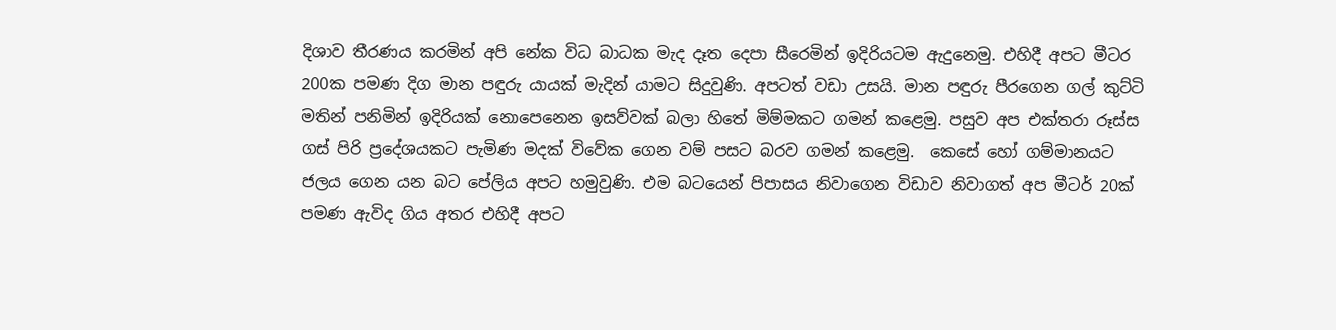දිශාව තීරණය කරමින් අපි නේක විධ බාධක මැද දෑත දෙපා සීරෙමින් ඉදිරියටම ඇදුනෙමු. එහිදී අපට මීටර 200ක පමණ දිග මාන පඳුරු යායක් මැදින් යාමට සිදුවුණි. අපටත් වඩා උසයි. මාන පඳුරු පීරගෙන ගල් කුට්ටි මතින් පනිමින් ඉදිරියක් නොපෙනෙන ඉසව්වක් බලා හිතේ මිම්මකට ගමන් කළෙමු. පසුව අප එක්තරා රූස්ස ගස් පිරි ප්‍රදේශයකට පැමිණ මදක් විවේක ගෙන වම් පසට බරව ගමන් කළෙමු.  කෙසේ හෝ ගම්මානයට ජලය ගෙන යන බට පේලිය අපට හමුවුණි. එම බටයෙන් පිපාසය නිවාගෙන විඩාව නිවාගත් අප මීටර් 20ක් පමණ ඇවිද ගිය අතර එහිදී අපට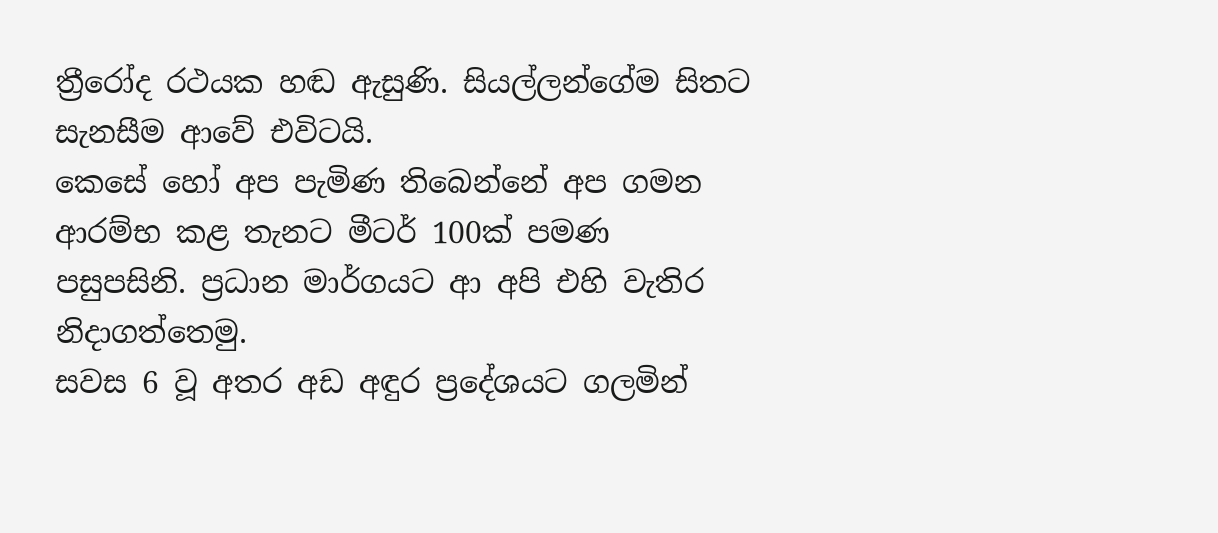ත්‍රීරෝද රථයක හඬ ඇසුණි. සියල්ලන්ගේම සිතට සැනසීම ආවේ එවිටයි.
කෙසේ හෝ අප පැමිණ තිබෙන්නේ අප ගමන ආරම්භ කළ තැනට මීටර් 100ක් පමණ පසුපසිනි. ප්‍රධාන මාර්ගයට ආ අපි එහි වැතිර නිදාගත්තෙමු.
සවස 6 වූ අතර අඩ අඳුර ප්‍රදේශයට ගලමින්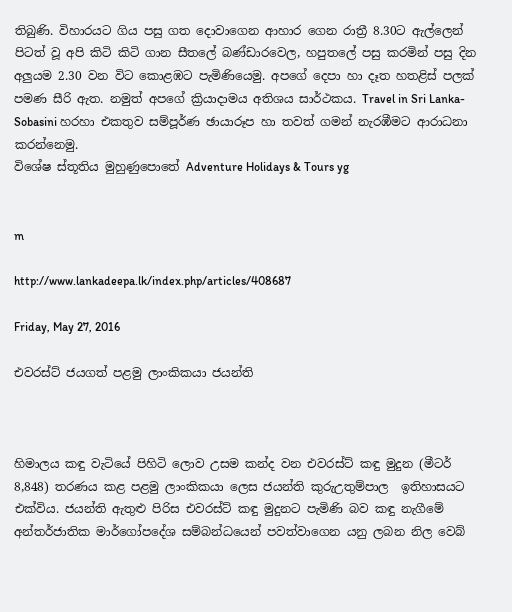තිබුණි. විහාරයට ගිය පසු ගත දොවාගෙන ආහාර ගෙන රාත්‍රී 8.30ට ඇල්ලෙන් පිටත් වූ අපි කිටි කිටි ගාන සීතලේ බණ්ඩාරවෙල, හපුතලේ පසු කරමින් පසු දින අලුයම 2.30 වන විට කොළඹට පැමිණියෙමු. අපගේ දෙපා හා දෑත හතළිස් පලක් පමණ සීරි ඇත. නමුත් අපගේ ක්‍රියාදාමය අතිශය සාර්ථකය. Travel in Sri Lanka-Sobasini හරහා එකතුව සම්පූර්ණ ඡායාරූප හා තවත් ගමන් නැරඹීමට ආරාධනා කරන්නෙමු.
විශේෂ ස්තූතිය මුහුණුපොතේ Adventure Holidays & Tours yg


m

http://www.lankadeepa.lk/index.php/articles/408687

Friday, May 27, 2016

එවරස්ට් ජයගත් පළමු ලාංකිකයා ජයන්ති



හිමාලය කඳු වැටියේ පිහිටි ලොව උසම කන්ද වන එවරස්ට් කඳු මුදුන (මීටර් 8,848) තරණය කළ පළමු ලාංකිකයා ලෙස ජයන්ති කුරුඋතුම්පාල  ඉතිහාසයට එක්විය. ජයන්ති ඇතුළු පිරිස එවරස්ට් කඳු මුදුනට පැමිණි බව කඳු නැගීමේ අන්තර්ජාතික මාර්ගෝපදේශ සම්බන්ධයෙන් පවත්වාගෙන යනු ලබන නිල වෙබ්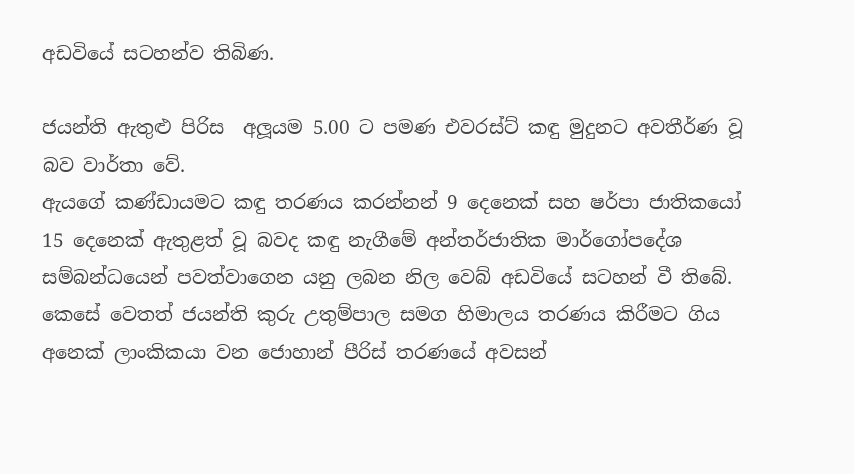අඩවියේ සටහන්ව තිබිණ.

ජයන්ති ඇතුළු පිරිස  අලූයම 5.00 ට පමණ එවරස්ට් කඳු මුදුනට අවතීර්ණ වූ බව වාර්තා වේ.
ඇයගේ කණ්ඩායමට කඳු තරණය කරන්නන් 9 දෙනෙක් සහ ෂර්පා ජාතිකයෝ 15 දෙනෙක් ඇතුළත් වූ බවද කඳු නැගීමේ අන්තර්ජාතික මාර්ගෝපදේශ සම්බන්ධයෙන් පවත්වාගෙන යනු ලබන නිල වෙබ් අඩවියේ සටහන් වී තිබේ.
කෙසේ වෙතත් ජයන්ති කුරු උතුම්පාල සමග හිමාලය තරණය කිරීමට ගිය අනෙක් ලාංකිකයා වන ජොහාන් පීරිස් තරණයේ අවසන්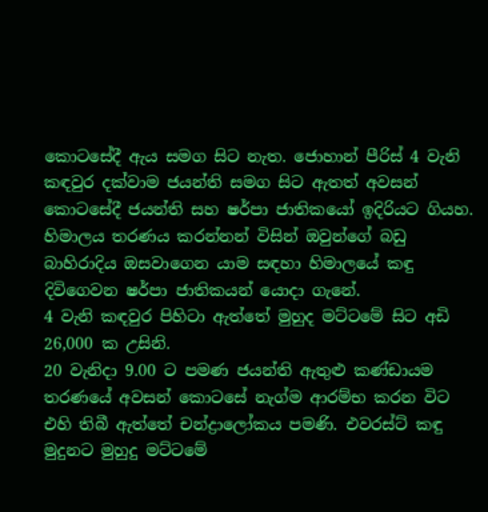කොටසේදී ඇය සමග සිට නැත. ජොහාන් පීරිස් 4 වැනි කඳවුර දක්වාම ජයන්ති සමග සිට ඇතත් අවසන් කොටසේදී ජයන්ති සහ ෂර්පා ජාතිකයෝ ඉදිරියට ගියහ.
හිමාලය තරණය කරන්නන් විසින් ඔවුන්ගේ බඩු බාහිරාදිය ඔසවාගෙන යාම සඳහා හිමාලයේ කඳු දිවිගෙවන ෂර්පා ජාතිකයන් යොදා ගැනේ.
4 වැනි කඳවුර පිහිටා ඇත්තේ මුහුද මට්ටමේ සිට අඩි 26,000 ක උසිනි.
20 වැනිදා 9.00 ට පමණ ජයන්ති ඇතුළු කණ්ඩායම තරණයේ අවසන් කොටසේ නැග්ම ආරම්භ කරන විට එහි තිබී ඇත්තේ චන්ද්‍රාලෝකය පමණි. එවරස්ට් කඳු මුදුනට මුහුදු මට්ටමේ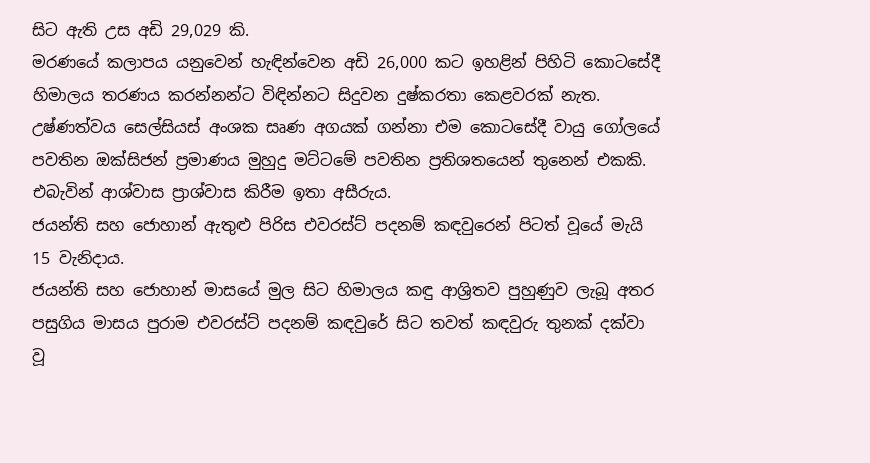සිට ඇති උස අඩි 29,029 කි.
මරණයේ කලාපය යනුවෙන් හැඳින්වෙන අඩි 26,000 කට ඉහළින් පිහිටි කොටසේදී හිමාලය තරණය කරන්නන්ට විඳින්නට සිදුවන දුෂ්කරතා කෙළවරක් නැත. උෂ්ණත්වය සෙල්සියස් අංශක සෘණ අගයක් ගන්නා එම කොටසේදී වායු ගෝලයේ පවතින ඔක්සිජන් ප්‍රමාණය මුහුදු මට්ටමේ පවතින ප්‍රතිශතයෙන් තුනෙන් එකකි. එබැවින් ආශ්වාස ප්‍රාශ්වාස කිරීම ඉතා අසීරුය.
ජයන්ති සහ ජොහාන් ඇතුළු පිරිස එවරස්ට් පදනම් කඳවුරෙන් පිටත් වූයේ මැයි 15 වැනිදාය.
ජයන්ති සහ ජොහාන් මාසයේ මුල සිට හිමාලය කඳු ආශ්‍රිතව පුහුණුව ලැබූ අතර පසුගිය මාසය පුරාම එවරස්ට් පදනම් කඳවුරේ සිට තවත් කඳවුරු තුනක් දක්වා වූ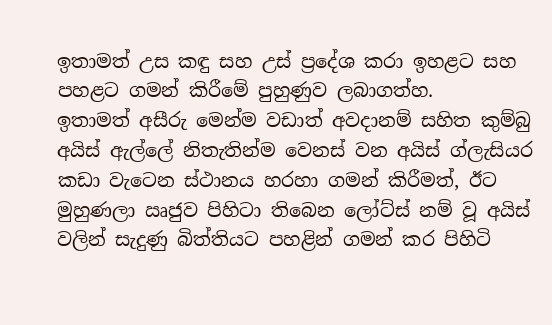ඉතාමත් උස කඳු සහ උස් ප්‍රදේශ කරා ඉහළට සහ පහළට ගමන් කිරීමේ පුහුණුව ලබාගත්හ.
ඉතාමත් අසීරු මෙන්ම වඩාත් අවදානම් සහිත කුම්බු අයිස් ඇල්ලේ නිතැතින්ම වෙනස් වන අයිස් ග්ලැසියර කඩා වැටෙන ස්ථානය හරහා ගමන් කිරීමත්, ඊට මුහුණලා ඍජුව පිහිටා තිබෙන ලෝට්ස් නම් වූ අයිස් වලින් සැදුණු බිත්තියට පහළින් ගමන් කර පිහිටි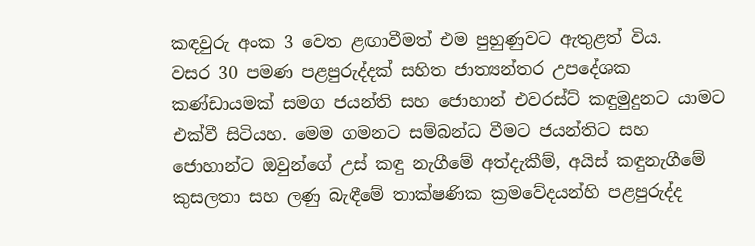කඳවුරු අංක 3 වෙත ළඟාවීමත් එම පුහුණුවට ඇතුළත් විය.
වසර 30 පමණ පළපුරුද්දක් සහිත ජාත්‍යන්තර උපදේශක කණ්ඩායමක් සමග ජයන්ති සහ ජොහාන් එවරස්ට් කඳුමුදුනට යාමට එක්වී සිටියහ. මෙම ගමනට සම්බන්ධ වීමට ජයන්තිට සහ ජොහාන්ට ඔවුන්ගේ උස් කඳු නැගීමේ අත්දැකීම්, අයිස් කඳුනැගීමේ කුසලතා සහ ලණු බැඳීමේ තාක්ෂණික ක්‍රමවේදයන්හි පළපුරුද්ද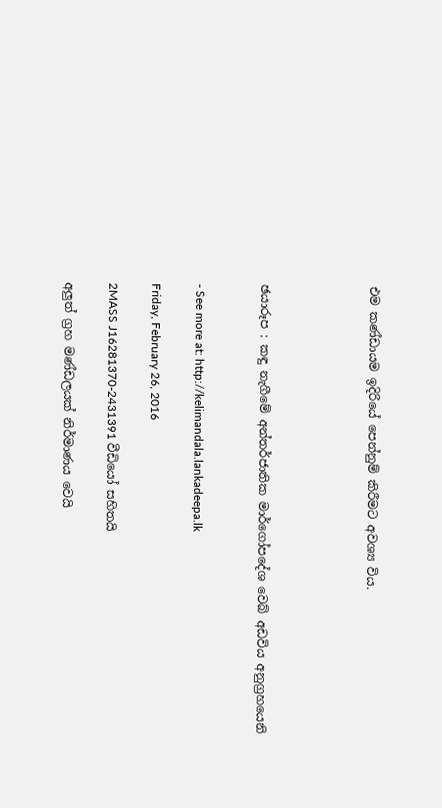එම කණ්ඩායම ඉදිරියේ පෙන්නුම් කිරීමට අවශ්‍ය විය.




ඡයාරූප : කඳු නැගීමේ අන්තර්ජාතික මාර්ගෝපදේශ වෙබ් අඩවිය අනුග්‍රහයෙනි


- See more at: http://kelimandala.lankadeepa.lk

Friday, February 26, 2016

2MASS J16281370-2431391 වීඩියෝ සහිතයි

අලුත් ග්‍ර‍හ මණ්ඩලයක් නිර්මාණය වෙයි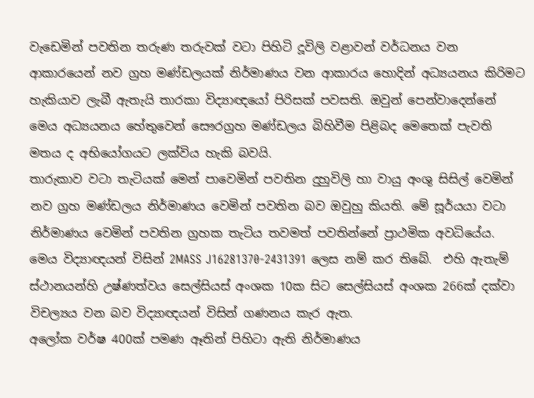වැඩෙමින් පවතින තරුණ තරුවක් වටා පිහිටි දූවිලි වළාවන් වර්ධනය වන ආකාරයෙන් නව ග්‍ර‍හ මණ්ඩලයක් නිර්මාණය වන ආකාරය හොදින් අධ්‍යයනය කිරිමට හැකියාව ලැබී ඇතැයි තාරකා විද්‍යාඥයෝ පිරිසක් පවසති. ඔවුන් පෙන්වාදෙන්නේ මෙය අධ්‍යයනය හේතුවෙන් සෞරග්‍ර‍හ මණ්ඩලය බිහිවීම පිළිබද මෙතෙක් පැවති මතය ද අභියෝගයට ලක්විය හැකි බවයි.
තාරුකාව වටා තැටියක් මෙන් පාවෙමින් පවතින දුහුවිලි හා වායු අංශු සිසිල් වෙමින් නව ග්‍ර‍හ මණ්ඩලය නිර්මාණය වෙමින් පවතින බව ඔවුහු කියති. මේ සූර්යයා වටා නිර්මාණය වෙමින් පවතින ග්‍ර‍හක තැටිය තවමත් පවතින්නේ ප්‍රාථමික අවධියේය.
මෙය විද්‍යාඥයන් විසින් 2MASS J16281370-2431391 ලෙස නම් කර තිබේ.  එහි ඇතැම් ස්ථානයන්හි උෂ්ණත්වය සෙල්සියස් අංශක 10ක සිට සෙල්සියස් අංශක 266ක් දක්වා විචල්‍යය වන බව විද්‍යාඥයන් විසින් ගණනය කැර ඇත.
අලෝක වර්ෂ 400ක් පමණ ඈතින් පිහිටා ඇති නිර්මාණය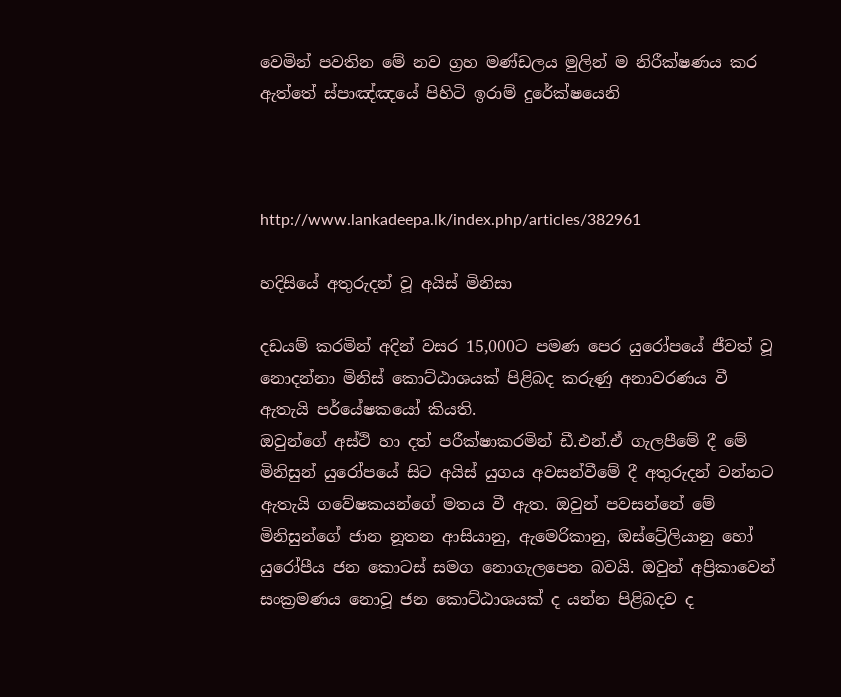වෙමින් පවතින මේ නව ග්‍ර‍හ මණ්ඩලය මුලින් ම නිරීක්ෂණය කර ඇත්තේ ස්පාඤ්ඤයේ පිහිටි ඉරාම් දුරේක්ෂයෙනි



http://www.lankadeepa.lk/index.php/articles/382961

හදිසියේ අතුරුදන් වූ අයිස් මිනිසා

දඩයම් කරමින් අදින් වසර 15,000ට පමණ පෙර යුරෝපයේ ජීවත් වූ නොදන්නා මිනිස් කොට්ඨාශයක් පිළිබද කරුණු අනාවරණය වී ඇතැයි පර්යේෂකයෝ කියති.
ඔවුන්ගේ අස්ථි හා දත් පරීක්ෂාකරමින් ඩී.එන්.ඒ ගැලපීමේ දී මේ මිනිසුන් යුරෝපයේ සිට අයිස් යුගය අවසන්වීමේ දී අතුරුදන් වන්නට ඇතැයි ගවේෂකයන්ගේ මතය වී ඇත. ඔවුන් පවසන්නේ මේ මිනිසුන්ගේ ජාන නූතන ආසියානු, ඇමෙරිකානු, ඔස්ට්‍රේලියානු හෝ යුරෝපීය ජන කොටස් සමග නොගැලපෙන බවයි. ඔවුන් අප්‍රිකාවෙන් සංක්‍ර‍මණය නොවූ ජන කොට්ඨාශයක් ද යන්න පිළිබදව ද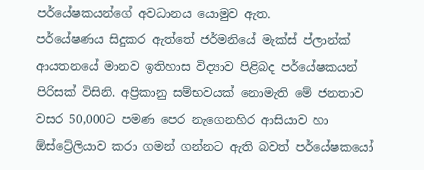පර්යේෂකයන්ගේ අවධානය යොමුව ඇත.
පර්යේෂණය සිදුකර ඇත්තේ ජර්මනියේ මැක්ස් ප්ලාන්ක් ආයතනයේ මානව ඉතිහාස විද්‍යාව පිළිබද පර්යේෂකයන් පිරිසක් විසිනි. අප්‍රිකානු සම්භවයක් නොමැති මේ ජනතාව වසර 50,000ට පමණ පෙර නැගෙනහිර ආසියාව හා ඕස්ට්‍රේලියාව කරා ගමන් ගන්නට ඇති බවත් පර්යේෂකයෝ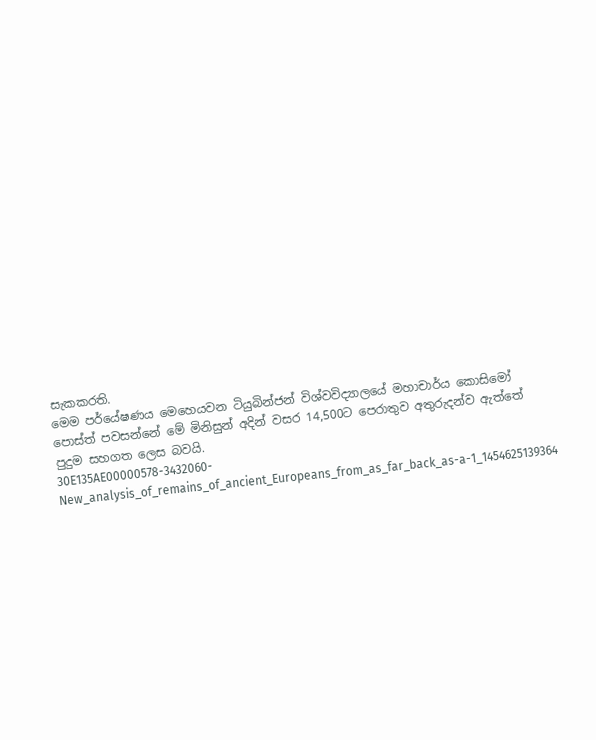සැකකරති.
මෙම පර්යේෂණය මෙහෙයවන ටියුබින්ජන් විශ්වවිද්‍යාලයේ මහාචාර්ය කොසිමෝ පොස්ත් පවසන්නේ මේ මිනිසුන් අදින් වසර 14,500ට පෙරාතුව අතුරුදන්ව ඇත්තේ පුදුම සහගත ලෙස බවයි.
30E135AE00000578-3432060-New_analysis_of_remains_of_ancient_Europeans_from_as_far_back_as-a-1_1454625139364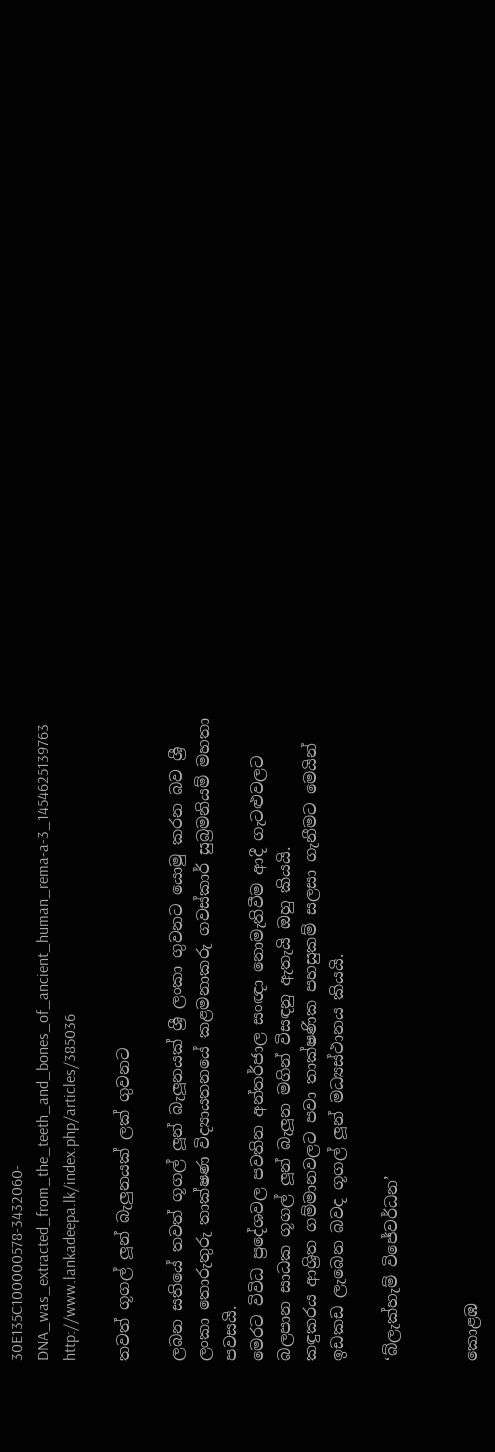30E135C100000578-3432060-DNA_was_extracted_from_the_teeth_and_bones_of_ancient_human_rema-a-3_1454625139763
http://www.lankadeepa.lk/index.php/articles/385036

තවත් ගූගල් ලූන් බැලුනයක් ලක් ගුවනට

ලබන සතියේ තවත් ගූගල් ලූන් බැලූනයක් ශ්‍රී ලංකා ගුවනට යොමු කරන බව ශ්‍රී ලංකා තොරුතුරු තාක්ෂණ විද්‍යායතනයේ කළමනාකරු ගවස්කාර් සුබ්‍රමනියම් මහතා පවසයි.
මෙරට විවිධ ප්‍රදේශවල පවතින අන්තර්ජාල සංඥා නොමැතිවීම ආදී ගැටළුවලට බලපාන සාධක ගූගල් ලූන් බැලූන මගින් විසඳනු ඇතැයි ඔහු කියයි.
කඳුකරය ආශ්‍රිත ගම්මානවලට පවා තාක්ෂණික පහසුකම් සලසා ගැනීමට මෙයින් ඉඩකඩ ලැබෙන බවද ගූගල් ලූන් මධ්‍යස්ථානය කියයි.

‘බ්ලැක්හැම් විජේවර්ධන’


කොළඹ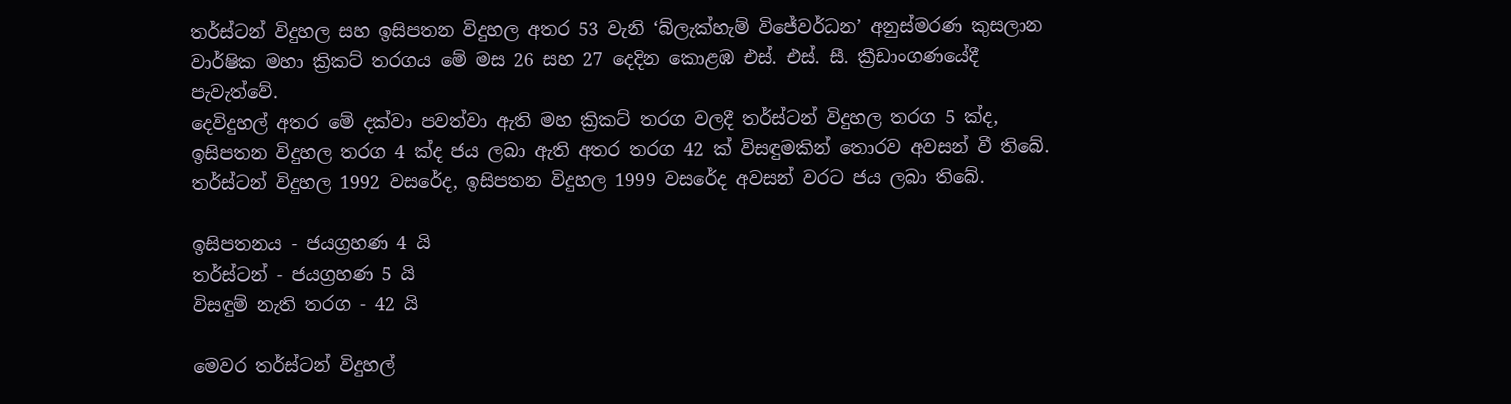තර්ස්ටන් විදුහල සහ ඉසිපතන විදුහල අතර 53 වැනි ‘බ්ලැක්හැම් විජේවර්ධන’ අනුස්මරණ කුසලාන වාර්ෂික මහා ක්‍රිකට් තරගය මේ මස 26 සහ 27 දෙදින කොළඹ එස්. එස්. සී. ක්‍රීඩාංගණයේදී පැවැත්වේ.
දෙවිදුහල් අතර මේ දක්වා පවත්වා ඇති මහ ක්‍රිකට් තරග වලදී තර්ස්ටන් විදුහල තරග 5 ක්ද, ඉසිපතන විදුහල තරග 4 ක්ද ජය ලබා ඇති අතර තරග 42 ක් විසඳුමකින් තොරව අවසන් වී තිබේ. තර්ස්ටන් විදුහල 1992 වසරේද, ඉසිපතන විදුහල 1999 වසරේද අවසන් වරට ජය ලබා තිබේ.

ඉසිපතනය - ජයග්‍රහණ 4 යි
තර්ස්ටන් - ජයග්‍රහණ 5 යි
විසඳුම් නැති තරග - 42 යි

මෙවර තර්ස්ටන් විදුහල්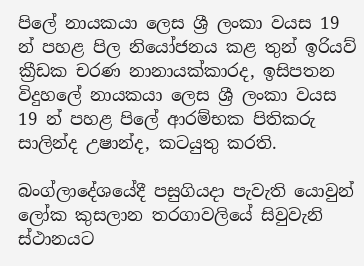පිලේ නායකයා ලෙස ශ්‍රී ලංකා වයස 19 න් පහළ පිල නියෝජනය කළ තුන් ඉරියව් ක්‍රීඩක චරණ නානායක්කාරද, ඉසිපතන විදුහලේ නායකයා ලෙස ශ්‍රී ලංකා වයස 19 න් පහළ පිලේ ආරම්භක පිතිකරු සාලින්ද උෂාන්ද, කටයුතු කරති.

බංග්ලාදේශයේදී පසුගියදා පැවැති යොවුන් ලෝක කුසලාන තරගාවලියේ සිවුවැනි ස්ථානයට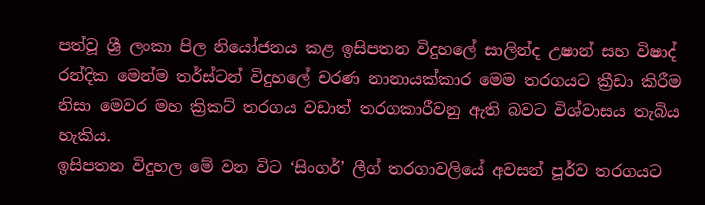පත්වූ ශ්‍රී ලංකා පිල නියෝජනය කළ ඉසිපතන විදුහලේ සාලින්ද උෂාන් සහ විෂාද් රන්දික මෙන්ම තර්ස්ටන් විදුහලේ චරණ නානායක්කාර මෙම තරගයට ක්‍රීඩා කිරීම නිසා මෙවර මහ ක්‍රිකට් තරගය වඩාත් තරගකාරීවනු ඇති බවට විශ්වාසය තැබිය හැකිය.
ඉසිපතන විදුහල මේ වන විට ‘සිංගර්’ ලීග් තරගාවලියේ අවසන් පූර්ව තරගයට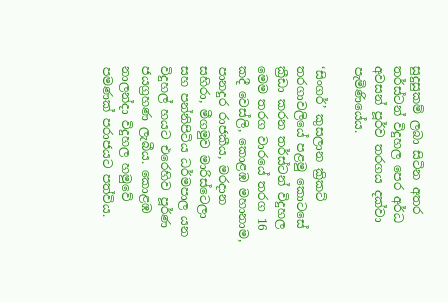සුදුසුකම් ලබා සිටින අතර තර්ස්ටන් විදුහල පෙර අර්ධ අවසන් පූර්ව තරගය දක්වා පැමිණියේය.

‘සිංගර්’ කුසලාන ක්‍රිකට් තරගාවලියේ පළමු කොටසේ ක්‍රීඩා කරන තර්ස්ටන් විදුහල මෙම තරග වාරයේ තරග 16 කදී වෙස්ලි, කොළඹ මහානාම, පානදුර රාජකීය, මරදාන සහිරා, මීගමුව මාරිස්ටෙලා සහ පන්නිපිටිය ධර්මපාල යන විදුහල් හයට එරෙහිව පූර්ණ ජයග්‍රහණ ලැබීය. කොළඹ නාලන්දා විදුහල හමුවේ පමණක් පරාජයට පත්විය.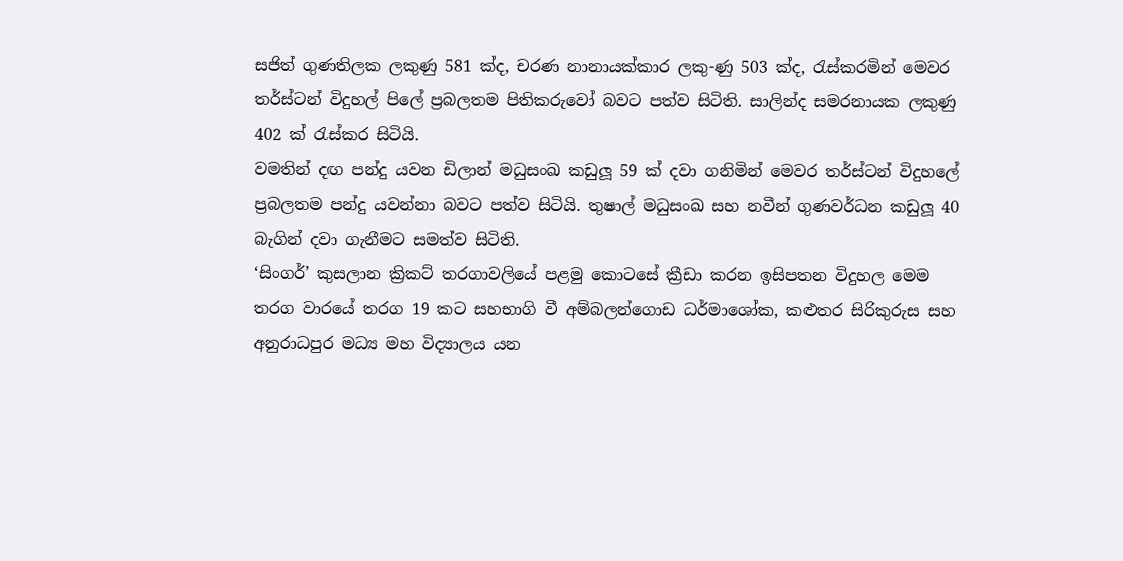සජිත් ගුණතිලක ලකුණු 581 ක්ද, චරණ නානායක්කාර ලකු-ණු 503 ක්ද, රැස්කරමින් මෙවර තර්ස්ටන් විදුහල් පිලේ ප්‍රබලතම පිතිකරුවෝ බවට පත්ව සිටිති. සාලින්ද සමරනායක ලකුණු 402 ක් රැස්කර සිටියි.
වමතින් දඟ පන්දු යවන ඩිලාන් මධුසංඛ කඩුලූ 59 ක් දවා ගනිමින් මෙවර තර්ස්ටන් විදුහලේ ප්‍රබලතම පන්දු යවන්නා බවට පත්ව සිටියි. තුෂාල් මධුසංඛ සහ නවීන් ගුණවර්ධන කඩුලූ 40 බැගින් දවා ගැනීමට සමත්ව සිටිති.
‘සිංගර්’ කුසලාන ක්‍රිකට් තරගාවලියේ පළමු කොටසේ ක්‍රීඩා කරන ඉසිපතන විදුහල මෙම තරග වාරයේ තරග 19 කට සහභාගි වී අම්බලන්ගොඩ ධර්මාශෝක, කළුතර සිරිකුරුස සහ අනුරාධපුර මධ්‍ය මහ විද්‍යාලය යන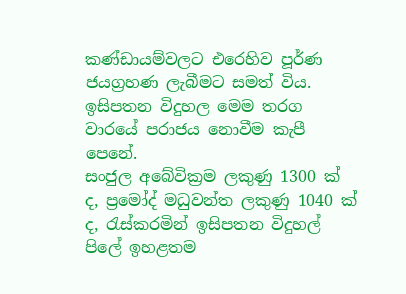කණ්ඩායම්වලට එරෙහිව පූර්ණ ජයග්‍රහණ ලැබීමට සමත් විය. ඉසිපතන විදුහල මෙම තරග වාරයේ පරාජය නොවීම කැපී පෙනේ.
සංජුල අබේවික්‍රම ලකුණු 1300 ක් ද, ප්‍රමෝද් මධුවන්ත ලකුණු 1040 ක් ද, රැස්කරමින් ඉසිපතන විදුහල් පිලේ ඉහළතම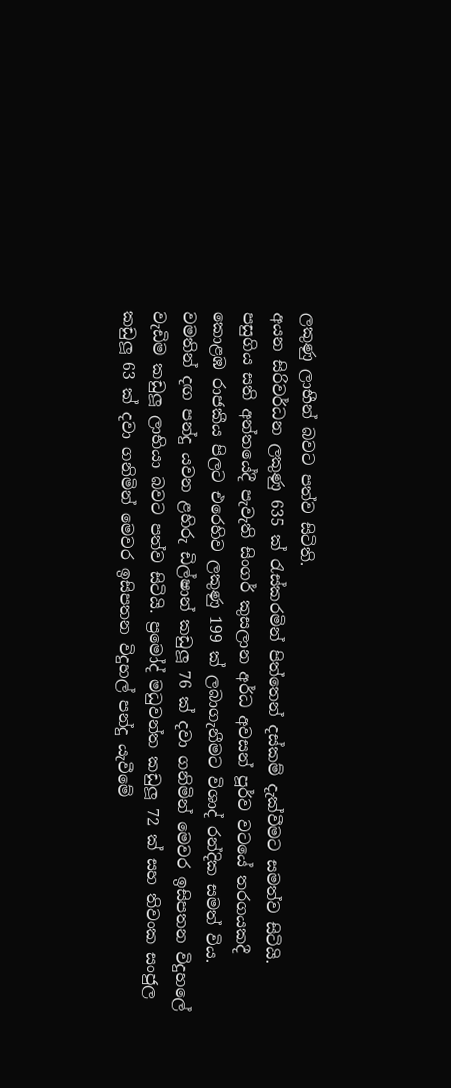ලකුණු ලාභීන් බවට පත්ව සිටිති.
අයන සිරිවර්ධන ලකුණු 635 ක් රැස්කරමින් පිත්තෙන් දස්කම් දැක්වීමට සමත්ව සිටියි. පසුගිය සති අන්තයේදී පැවැති සිංගර් කුසලාන අර්ධ අවසන් පූර්ව වටයේ තරගයකදී කොළඹ රාජකීය පිලට එරෙහිව ලකුණු 199 ක් ලබාගැනීමට විශාද් රන්දික සමත් විය.
වමතින් දඟ පන්දු යවන ළහිරු ඩිල්ෂාන් කඩුලූ 76 ක් දවා ගනිමින් මෙවර ඉසිපතන විදුහලේ වැඩිම කඩුලූ ලාභියා බවට පත්ව සිටියි. ප්‍රමෝද් මධුවන්ත කඩුලූ 72 ක් සහ තිවංක සංජුල කඩුලූ 63 ක් දවා ගනිමින් මෙවර ඉසිපතන විදුහල් පන්දු යැවීමේ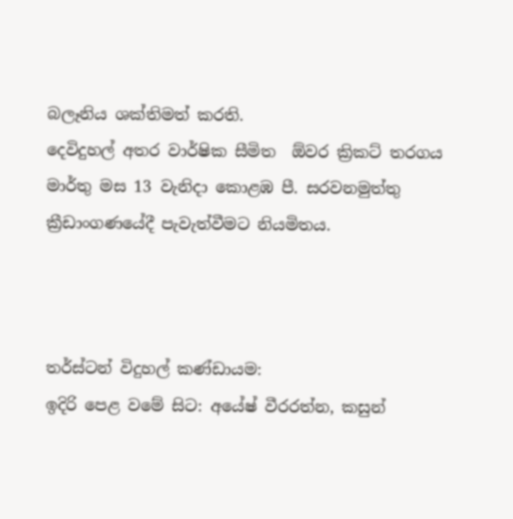බලෑනිය ශක්තිමත් කරති.
දෙවිදුහල් අතර වාර්ෂික සීමිත  ඕවර ක්‍රිකට් තරගය මාර්තු මස 13 වැනිදා කොළඹ පී. සරවනමුත්තු ක්‍රීඩාංගණයේදී පැවැත්වීමට නියමිතය.



තර්ස්ටන් විදුහල් කණ්ඩායම:
ඉදිරි පෙළ වමේ සිට: අයේෂ් වීරරත්න, කසුන්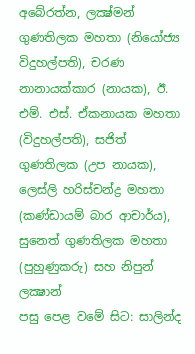අබේරත්න, ලක්‍ෂ්මන් ගුණතිලක මහතා (නියෝජ්‍ය විදුහල්පති), චරණ නානායක්කාර (නායක), ඊ. එම්. එස්. ඒකනායක මහතා (විදුහල්පති), සජිත් ගුණතිලක (උප නායක), ලෙස්ලි හරිස්චන්ද්‍ර මහතා (කණ්ඩායම් බාර ආචාර්ය), සුනෙත් ගුණතිලක මහතා (පුහුණුකරු) සහ නිපුන් ලක්‍ෂාන්
පසු පෙළ වමේ සිට: සාලින්ද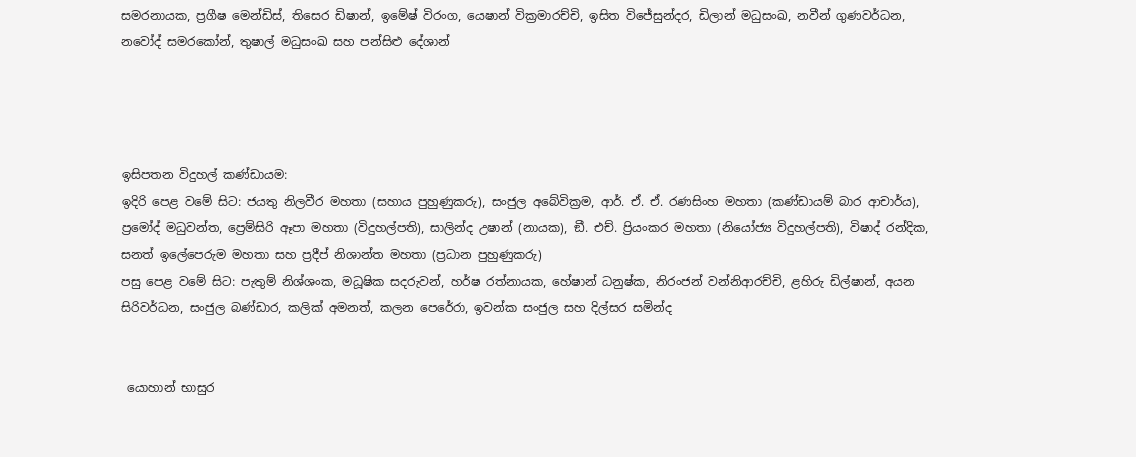සමරනායක, ප්‍රගීෂ මෙන්ඩිස්, තිසෙර ඩිෂාන්, ඉමේෂ් විරංග, යෙෂාන් වික්‍රමාරච්චි, ඉසිත විජේසුන්දර, ඩිලාන් මධුසංඛ, නවීන් ගුණවර්ධන, නවෝද් සමරකෝන්, තුෂාල් මධුසංඛ සහ පන්සිළු දේශාන්




ඉසිපතන විදුහල් කණ්ඩායම:
ඉදිරි පෙළ වමේ සිට: ජයතු නිලවීර මහතා (සහාය පුහුණුකරු), සංජුල අබේවික්‍රම, ආර්. ඒ. ඒ. රණසිංහ මහතා (කණ්ඩායම් බාර ආචාර්ය), ප්‍රමෝද් මධුවන්ත, ප්‍රෙම්සිරි ඈපා මහතා (විදුහල්පති), සාලින්ද උෂාන් (නායක), ඞී. එච්. ප්‍රියංකර මහතා (නියෝජ්‍ය විදුහල්පති), විෂාද් රන්දික, සනත් ඉලේපෙරුම මහතා සහ ප්‍රදීප් නිශාන්ත මහතා (ප්‍රධාන පුහුණුකරු)
පසු පෙළ වමේ සිට: පැතුම් නිශ්ශංක, මධූෂික සදරුවන්, හර්ෂ රත්නායක, හේෂාන් ධනුෂ්ක, නිරංජන් වන්නිආරච්චි, ළහිරු ඩිල්ෂාන්, අයන සිරිවර්ධන, සංජුල බණ්ඩාර, කලික් අමනත්, කලන පෙරේරා, ඉවන්ක සංජුල සහ දිල්සර සමින්ද


 යොහාන් භාසුර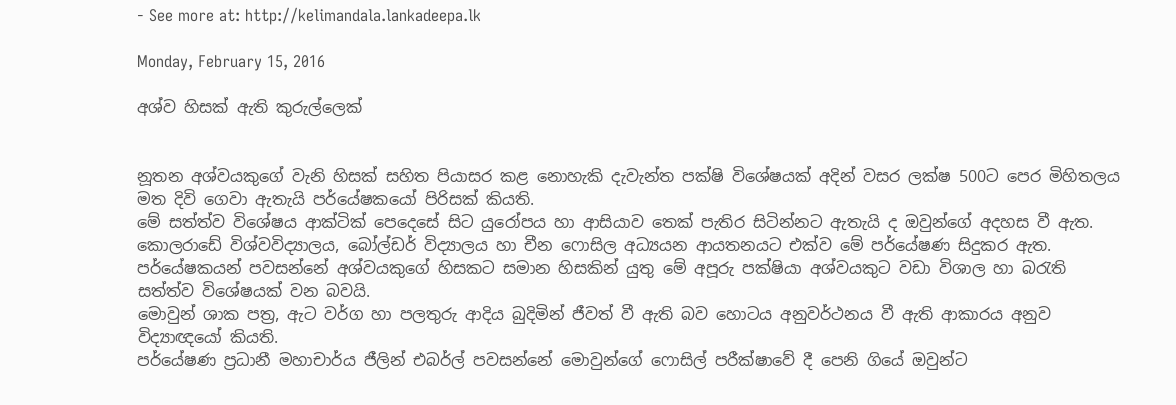- See more at: http://kelimandala.lankadeepa.lk

Monday, February 15, 2016

අශ්ව හිසක් ඇති කුරුල්ලෙක්


නූතන අශ්වයකුගේ වැනි හිසක් සහිත පියාසර කළ නොහැකි දැවැන්ත පක්ෂි විශේෂයක් අදින් වසර ලක්ෂ 500ට පෙර මිහිතලය මත දිවි ගෙවා ඇතැයි පර්යේෂකයෝ පිරිසක් කියති.
මේ සත්ත්ව විශේෂය ආක්ටික් පෙදෙසේ සිට යුරෝපය හා ආසියාව තෙක් පැතිර සිටින්නට ඇතැයි ද ඔවුන්ගේ අදහස වී ඇත.
කොලරාඩේ විශ්වවිද්‍යාලය, බෝල්ඩර් විද්‍යාලය හා චීන ෆොසිල අධ්‍යයන ආයතනයට එක්ව මේ පර්යේෂණ සිදුකර ඇත. පර්යේෂකයන් පවසන්නේ අශ්වයකුගේ හිසකට සමාන හිසකින් යුතු මේ අපූරු පක්ෂියා අශ්වයකුට වඩා විශාල හා බරැති සත්ත්ව විශේෂයක් වන බවයි.
මොවුන් ශාක පත්‍ර‍, ඇට වර්ග හා පලතුරු ආදිය බුදිමින් ජීවත් වී ඇති බව හොටය අනුවර්ථනය වී ඇති ආකාරය අනුව විද්‍යාඥයෝ කියති.
පර්යේෂණ ප්‍ර‍ධානී මහාචාර්ය ජීලින් එබර්ල් පවසන්නේ මොවුන්ගේ ෆොසිල් පරීක්ෂාවේ දී පෙනි ගියේ ඔවුන්ට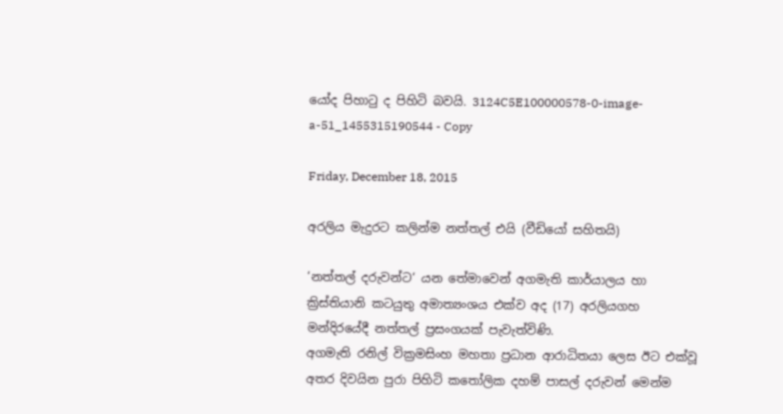යෝද පිහාටු ද පිහිටි බවයි. 3124C5E100000578-0-image-a-51_1455315190544 - Copy

Friday, December 18, 2015

අරලිය මැදුරට කලින්ම නත්තල් එයි (වීඩියෝ සහිතයි)

‘නත්තල් දරුවන්ට‘ යන තේමාවෙන් අගමැති කාර්යාලය හා ක්‍රිස්තියානි කටයුතු අමාත්‍යංශය එක්ව අද (17) අරලියගහ මන්දිරයේදී නත්තල් ප්‍රසංගයක් පැවැත්විණි.
අගමැති රනිල් වික්‍රමසිංහ මහතා ප්‍රධාන ආරාධිතයා ලෙස ඊට එක්වූ අතර දිවයින පුරා පිහිටි කතෝලික දහම් පාසල් දරුවන් මෙන්ම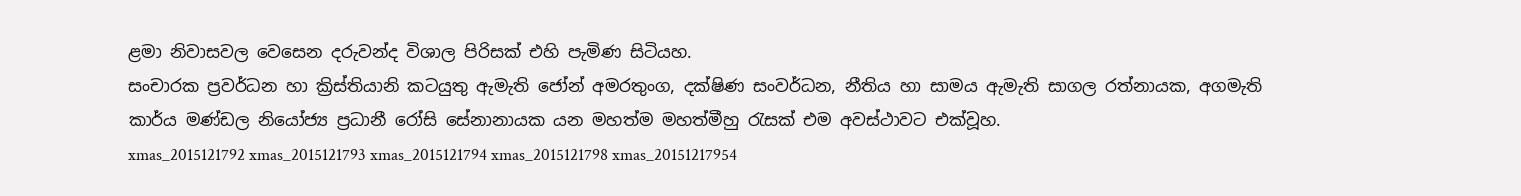ළමා නිවාසවල වෙසෙන දරුවන්ද විශාල පිරිසක් එහි පැමිණ සිටියහ.
සංචාරක ප්‍රවර්ධන හා ක්‍රිස්තියානි කටයුතු ඇමැති ජෝන් අමරතුංග, දක්ෂිණ සංවර්ධන, නීතිය හා සාමය ඇමැති සාගල රත්නායක, අගමැති කාර්ය මණ්ඩල නියෝජ්‍ය ප්‍රධානී රෝසි සේනානායක යන මහත්ම මහත්මීහු රැසක් එම අවස්ථාවට එක්වූහ.
xmas_2015121792 xmas_2015121793 xmas_2015121794 xmas_2015121798 xmas_20151217954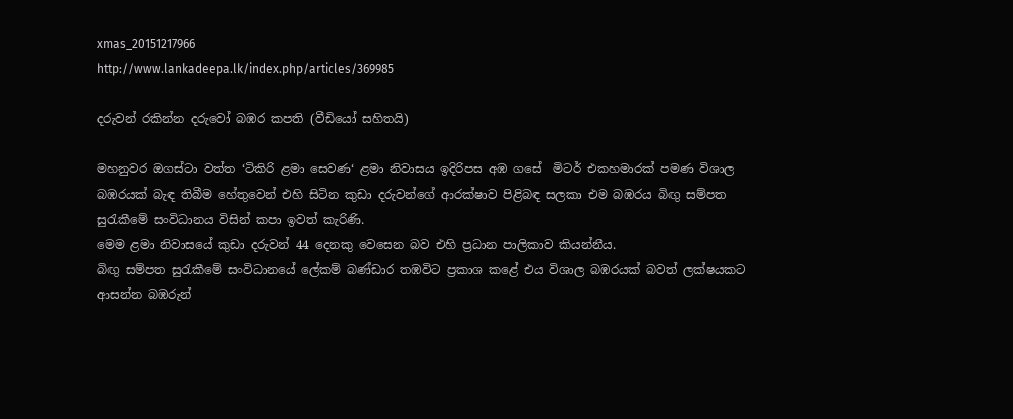xmas_20151217966
http://www.lankadeepa.lk/index.php/articles/369985

දරුවන් රකින්න දරුවෝ බඹර කපති (වීඩියෝ සහිතයි)

මහනුවර ඔගස්ටා වත්ත ‘ටිකිරි ළමා සෙවණ‘ ළමා නිවාසය ඉදිරිපස අඹ ගසේ  මිටර් එකහමාරක් පමණ විශාල බඹරයක් බැඳ තිබීම හේතුවෙන් එහි සිටින කුඩා දරුවන්ගේ ආරක්ෂාව පිළිබඳ සලකා එම බඹරය බිඟු සම්පත සුරැකීමේ සංවිධානය විසින් කපා ඉවත් කැරිණි.
මෙම ළමා නිවාසයේ කුඩා දරුවන් 44 දෙනකු වෙසෙන බව එහි ප්‍රධාන පාලිකාව කියන්නීය.
බිඟු සම්පත සුරැකීමේ සංවිධානයේ ලේකම් බණ්ඩාර තඹවිට ප්‍රකාශ කළේ එය විශාල බඹරයක් බවත් ලක්ෂයකට ආසන්න බඹරුන්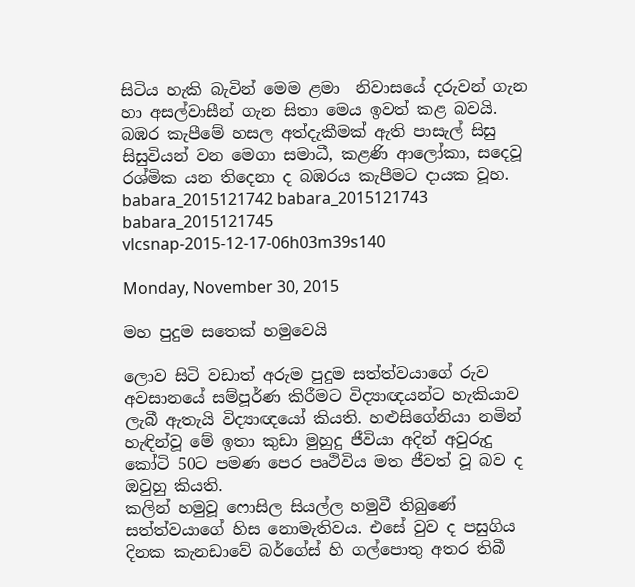සිටිය හැකි බැවින් මෙම ළමා  නිවාසයේ දරුවන් ගැන හා අසල්වාසීන් ගැන සිතා මෙය ඉවත් කළ බවයි.
බඹර කැපීමේ හසල අත්දැකීමක් ඇති පාසැල් සිසු සිසුවියන් වන මෙගා සමාධී, කළණි ආලෝකා, සදෙවූ රශ්මික යන තිදෙනා ද බඹරය කැපීමට දායක වූහ.
babara_2015121742 babara_2015121743 babara_2015121745 vlcsnap-2015-12-17-06h03m39s140

Monday, November 30, 2015

මහ පුදුම සතෙක් හමුවෙයි

ලොව සිටි වඩාත් අරුම පුදුම සත්ත්වයාගේ රුව අවසානයේ සම්පූර්ණ කිරීමට විද්‍යාඥයන්ට හැකියාව ලැබී ඇතැයි විද්‍යාඥයෝ කියති. හළුසිගේනියා නමින් හැඳින්වූ මේ ඉතා කුඩා මුහුදු ජීවියා අදින් අවුරුදු කෝටි 50ට පමණ පෙර පෘථිවිය මත ජීවත් වූ බව ද ඔවුහු කියති.
කලින් හමුවූ ෆොසිල සියල්ල හමුවී තිබුණේ සත්ත්වයාගේ හිස නොමැතිවය. එසේ වුව ද පසුගිය දිනක කැනඩාවේ බර්ගේස් හි ගල්පොතු අතර තිබී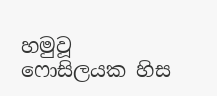හමුවූ ෆොසිලයක හිස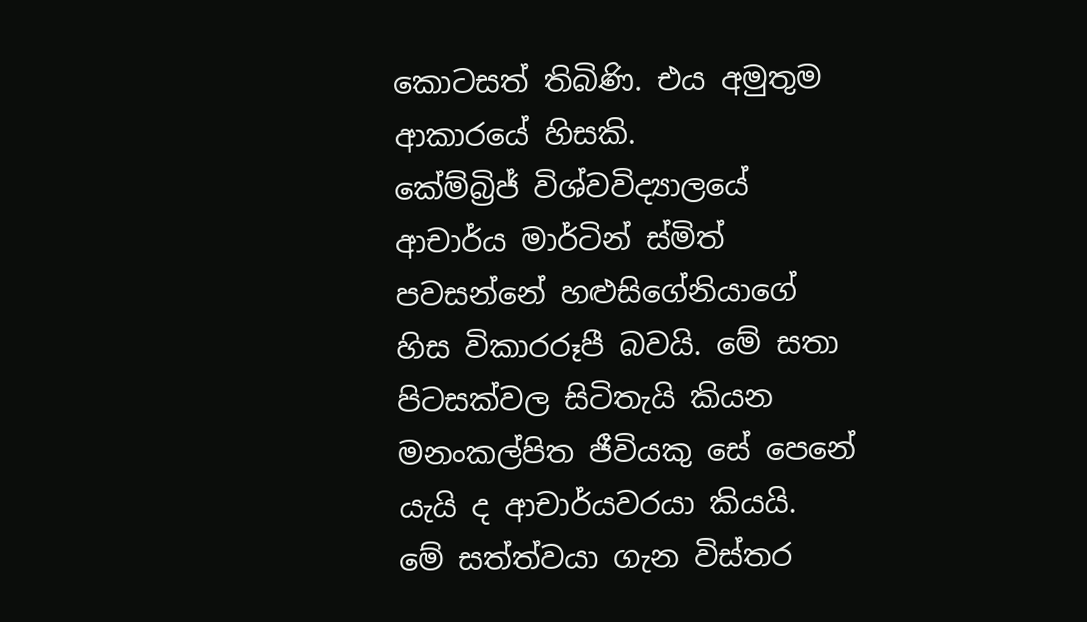කොටසත් තිබිණි. එය අමුතුම ආකාරයේ හිසකි.
කේම්බ්‍රිජ් විශ්වවිද්‍යාලයේ ආචාර්ය මාර්ටින් ස්මිත් පවසන්නේ හළුසිගේනියාගේ හිස විකාරරූපී බවයි. මේ සතා පිටසක්වල සිටිතැයි කියන මනංකල්පිත ජීවියකු සේ පෙනේ යැයි ද ආචාර්යවරයා කියයි.
මේ සත්ත්වයා ගැන විස්තර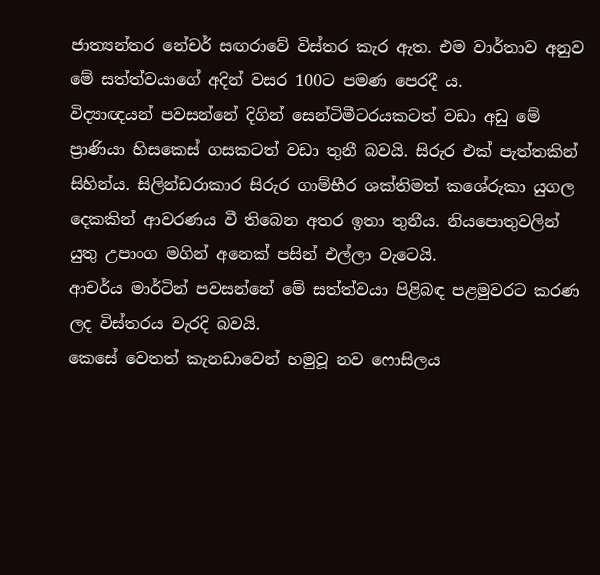ජාත්‍යන්තර නේචර් සඟරාවේ විස්තර කැර ඇත. එම වාර්තාව අනුව මේ සත්ත්වයාගේ අදින් වසර 100ට පමණ පෙරදී ය.
විද්‍යාඥයන් පවසන්නේ දිගින් සෙන්ටිමීටරයකටත් වඩා අඩු මේ ප්‍රාණියා හිසකෙස් ගසකටත් වඩා තුනී බවයි. සිරුර එක් පැත්තකින් සිහින්ය. සිලින්ඩරාකාර සිරුර ගාම්භීර ශක්තිමත් කශේරුකා යුගල දෙකකින් ආවරණය වී තිබෙන අතර ඉතා තුනීය. නියපොතුවලින් යුතු උපාංග මගින් අනෙක් පසින් එල්ලා වැටෙයි.
ආචර්ය මාර්ටින් පවසන්නේ මේ සත්ත්වයා පිළිබඳ පළමුවරට කරණ ලද විස්තරය වැරදි බවයි.
කෙසේ වෙතත් කැනඩාවෙන් හමුවූ නව ෆොසිලය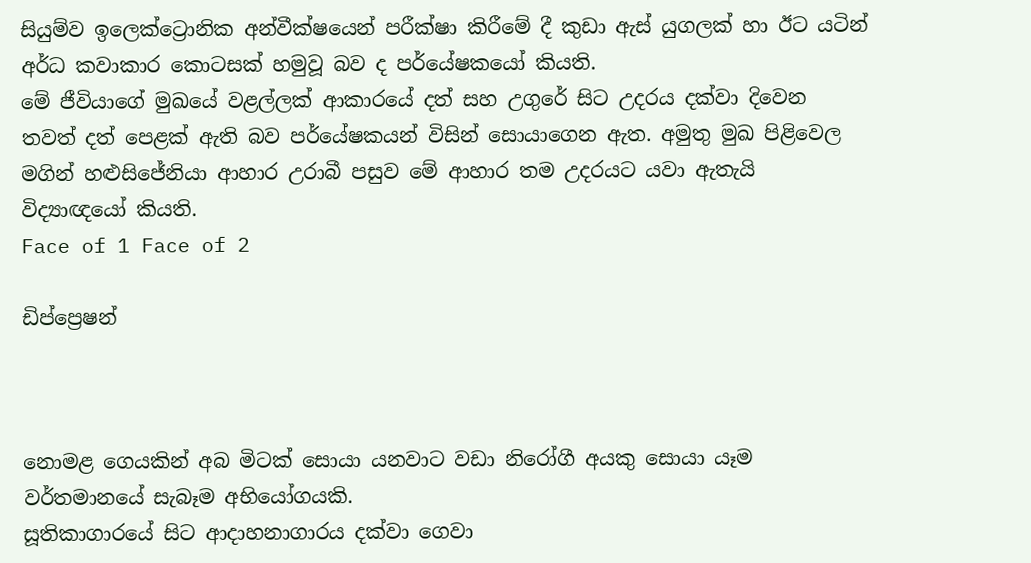සියුම්ව ඉලෙක්ට්‍රොනික අන්වීක්ෂයෙන් පරීක්ෂා කිරීමේ දී කුඩා ඇස් යුගලක් හා ඊට යටින් අර්ධ කවාකාර කොටසක් හමුවූ බව ද පර්යේෂකයෝ කියති.
මේ ජීවියාගේ මුඛයේ වළල්ලක් ආකාරයේ දත් සහ උගුරේ සිට උදරය දක්වා දිවෙන තවත් දත් පෙළක් ඇති බව පර්යේෂකයන් විසින් සොයාගෙන ඇත. අමුතු මුඛ පිළිවෙල මගින් හළුසිජේනියා ආහාර උරාබී පසුව මේ ආහාර තම උදරයට යවා ඇතැයි විද්‍යාඥයෝ කියති.
Face of 1 Face of 2

ඩිප්ප්‍රෙෂන්



නොමළ ගෙයකින් අබ මිටක් සොයා යනවාට වඩා නිරෝගී අයකු සොයා යෑම වර්තමානයේ සැබෑම අභියෝගයකි.
සූතිකාගාරයේ සිට ආදාහනාගාරය දක්වා ගෙවා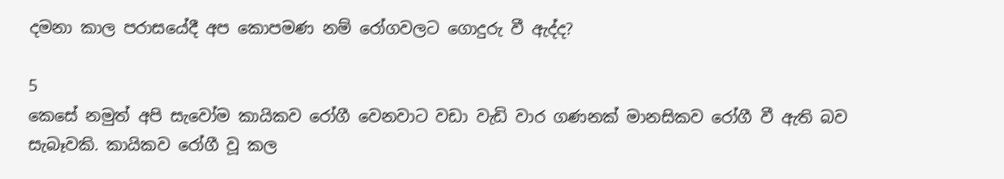දමනා කාල පරාසයේදී අප කොපමණ නම් රෝගවලට ගොදුරු වී ඇද්ද?

5
කෙසේ නමුත් අපි සැවෝම කායිකව රෝගී වෙනවාට වඩා වැඩි වාර ගණනක් මානසිකව රෝගී වී ඇති බව සැබෑවකි. කායිකව රෝගී වූ කල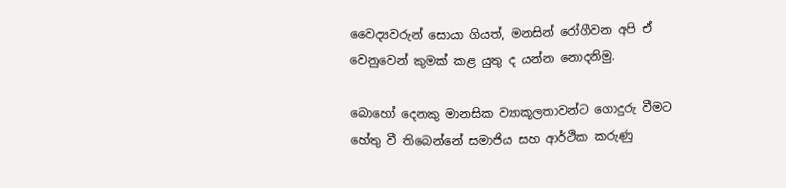වෛද්‍යවරුන් සොයා ගියත්, මනසින් රෝගීවන අපි ඒ වෙනුවෙන් කුමක් කළ යුතු ද යන්න නොදනිමු.

බොහෝ දෙනකු මානසික ව්‍යාකූලතාවන්ට ගොදුරු වීමට හේතු වී තිබෙන්නේ සමාජිය සහ ආර්ථික කරුණු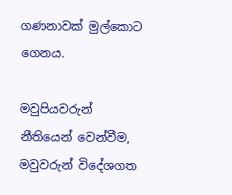ගණනාවක් මුල්කොට ගෙනය.

මවුපියවරුන් නීතියෙන් වෙන්වීම, මවුවරුන් විදේශගත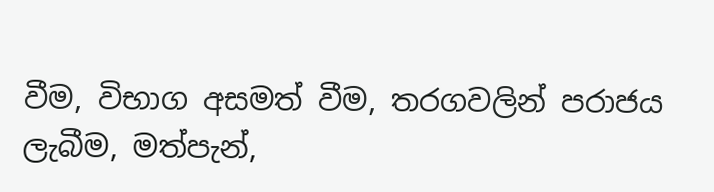වීම, විභාග අසමත් වීම, තරගවලින් පරාජය ලැබීම, මත්පැන්,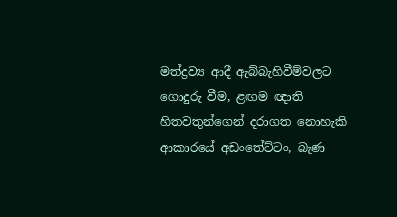මත්ද්‍රව්‍ය ආදී ඇබ්බැහිවීම්වලට ගොදුරු වීම, ළඟම ඥාති හිතවතුන්ගෙන් දරාගත නොහැකි ආකාරයේ අඩංතේට්ටං, බැණ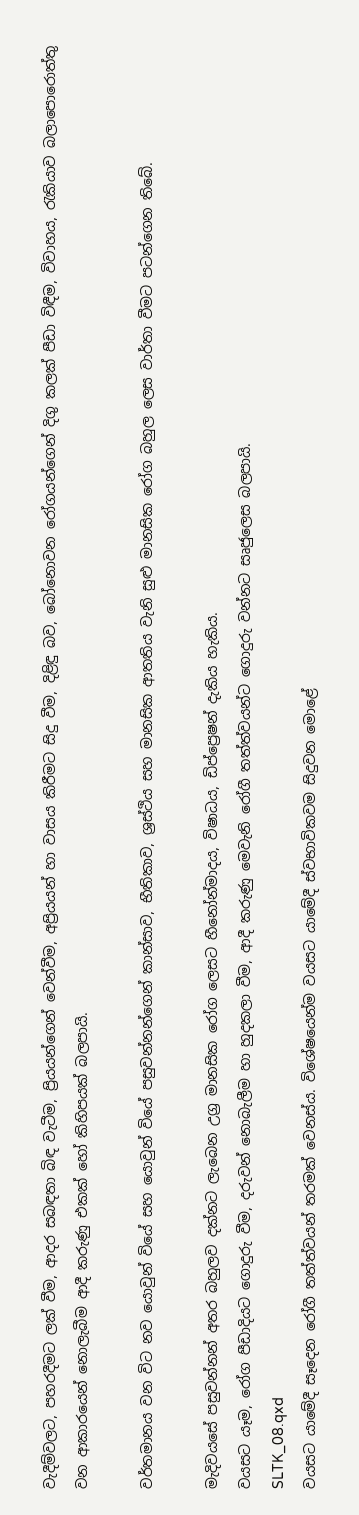වැදීම්වලට, පහරදීමට ලක් වීම, ආදර සබඳතා බිඳ වැටීම, ප්‍රියයන්ගෙන් වෙන්වීම, අප්‍රියයන් හා වාසය කිරීමට සිදු වීම, දිළිඳු බව, බෝනොවන රෝගයන්ගෙන් දිගු කලක් පීඩා විඳීම, විවාහය, රැකියාව බලාපොරොත්තු වන ආකාරයෙන් නොලැබීම ආදී කරුණු එකක් හෝ කිහිපයක් බලපායි.

වර්තමානය වන විට නව යොවුන් වියේ සහ යොවුන් වියේ පසුවන්නන්ගෙන් කාන්සාව, භීතිකාව, ශ්‍රස්ථිය සහ මානසික ආතතිය වැනි සුළු මානසික රෝග බහුල ලෙස වාර්තා වීමට පටන්ගෙන තිබේ.

මැදිවයසේ පසුවන්නන් අතර බහුලව දක්නට ලැබෙන උග්‍ර මානසික රෝග ලෙසට හීනෝන්මාදය, විෂාධය, ඩිප්ප්‍රෙෂන් දැකිය හැකිය.
වයසට යෑම, රෝග පීඩාදියට ගොදුරු වීම, දරුවන් නොබැලීම හා හුදකලා වීම, ආදී කරුණු මෙවැනි රෝගී තත්ත්වයන්ට ගොදුරු වන්නට සෘජුලෙස බලපායි.
SLTK_08.qxd
වයසට යාමේදී සෑදෙන රෝගී තත්ත්වයන් තරමක් වෙනස්ය. විශේෂයෙන්ම වයසට යාමේදී ස්වභාවිකවම සිදුවන මොළේ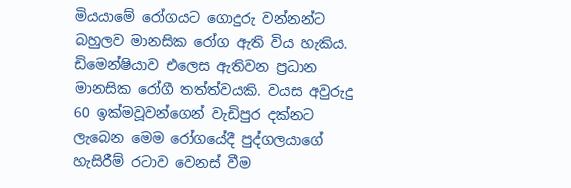මියයාමේ රෝගයට ගොදුරු වන්නන්ට බහුලව මානසික රෝග ඇති විය හැකිය. ඩිමෙන්ෂියාව එලෙස ඇතිවන ප්‍රධාන මානසික රෝගී තත්ත්වයකි. වයස අවුරුදු 60 ඉක්මවූවන්ගෙන් වැඩිපුර දක්නට ලැබෙන මෙම රෝගයේදී පුද්ගලයාගේ හැසිරීම් රටාව වෙනස් වීම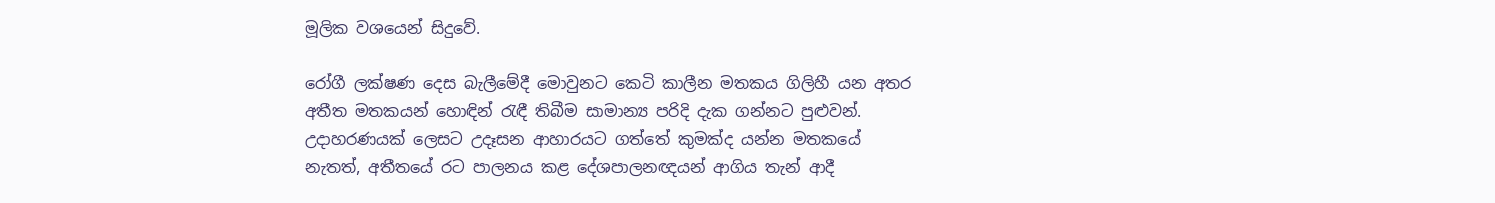මූලික වශයෙන් සිදුවේ.

රෝගී ලක්ෂණ දෙස බැලීමේදී මොවුනට කෙටි කාලීන මතකය ගිලිහී යන අතර අතීත මතකයන් හොඳින් රැඳී තිබීම සාමාන්‍ය පරිදි දැක ගන්නට පුළුවන්. උදාහරණයක් ලෙසට උදෑසන ආහාරයට ගත්තේ කුමක්ද යන්න මතකයේ නැතත්, අතීතයේ රට පාලනය කළ දේශපාලනඥයන් ආගිය තැන් ආදී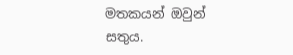මතකයන් ඔවුන් සතුය.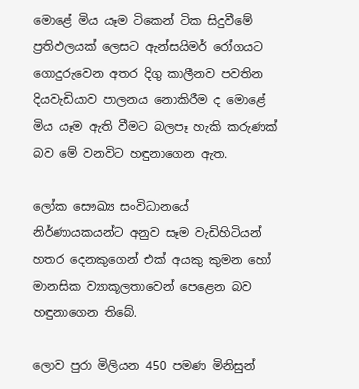මොළේ මිය යෑම ටිකෙන් ටික සිදුවීමේ ප්‍රතිඵලයක් ලෙසට ඇන්සයිමර් රෝගයට ගොදුරුවෙන අතර දිගු කාලීනව පවතින දියවැඩියාව පාලනය නොකිරීම ද මොළේ මිය යෑම ඇති වීමට බලපෑ හැකි කරුණක් බව මේ වනවිට හඳුනාගෙන ඇත.

ලෝක සෞඛ්‍ය සංවිධානයේ නිර්ණායකයන්ට අනුව සෑම වැඩිහිටියන් හතර දෙනකුගෙන් එක් අයකු කුමන හෝ මානසික ව්‍යාකූලතාවෙන් පෙළෙන බව හඳුනාගෙන තිබේ.

ලොව පුරා මිලියන 450 පමණ මිනිසුන්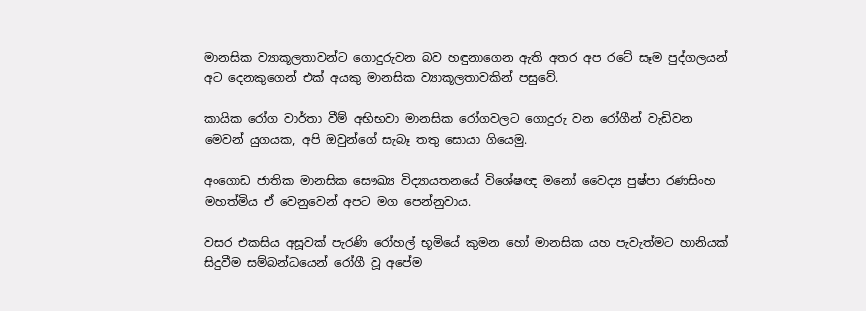මානසික ව්‍යාකූලතාවන්ට ගොදුරුවන බව හඳුනාගෙන ඇති අතර අප රටේ සෑම පුද්ගලයන් අට දෙනකුගෙන් එක් අයකු මානසික ව්‍යාකූලතාවකින් පසුවේ.

කායික රෝග වාර්තා වීම් අභිභවා මානසික රෝගවලට ගොදුරු වන රෝගීන් වැඩිවන මෙවන් යුගයක, අපි ඔවුන්ගේ සැබෑ තතු සොයා ගියෙමු.

අංගොඩ ජාතික මානසික සෞඛ්‍ය විද්‍යායතනයේ විශේෂඥ මනෝ වෛද්‍ය පුෂ්පා රණසිංහ මහත්මිය ඒ වෙනුවෙන් අපට මග පෙන්නුවාය.

වසර එකසිය අසූවක් පැරණි රෝහල් භූමියේ කුමන හෝ මානසික යහ පැවැත්මට හානියක් සිදුවීම සම්බන්ධයෙන් රෝගී වූ අපේම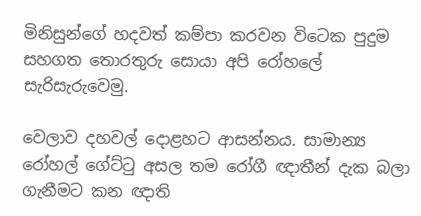මිනිසුන්ගේ හදවත් කම්පා කරවන විටෙක පුදුම සහගත තොරතුරු සොයා අපි රෝහලේ සැරිසැරුවෙමු.

වෙලාව දහවල් දොළහට ආසන්නය. සාමාන්‍ය රෝහල් ගේට්ටු අසල තම රෝගී ඥාතීන් දැක බලා ගැනීමට කන ඥාති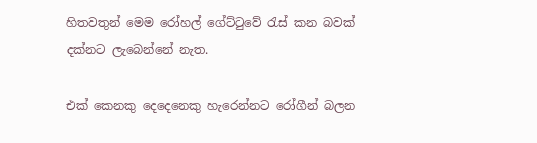හිතවතුන් මෙම රෝහල් ගේට්ටුවේ රැස් කන බවක් දක්නට ලැබෙන්නේ නැත.

එක් කෙනකු දෙදෙනෙකු හැරෙන්නට රෝගීන් බලන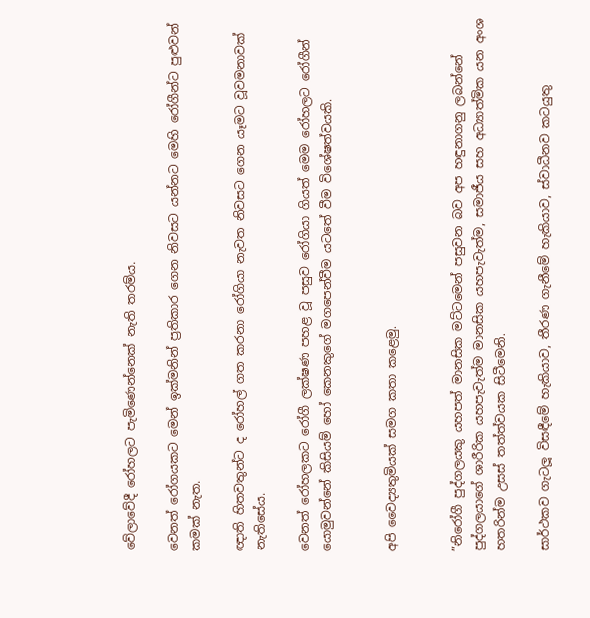වේලාවේදී රෝහලට පැමිණෙන්නෙක් නැති තරම්ය.

වෙනත් රෝගයකට මෙන් ඉක්මනින් ප්‍රතිකාර ගෙන නිවසට යන්නට මෙහි රෝගීන්ට පුළුවන් කමක් නැත.

ඥාති හිතවතුන්ට ද රෝහල් ගත කරනා රෝගියා නැවත නිවසට ගෙන යෑමට වූවමනාවක් නැතිසේය.

වෙනත් රෝහලකට රෝගී ලක්ෂණ පහළ වූ පසුව රෝගියා ගියත් මෙම රෝහලට රෝගීන් යොමුවන්නේ කිසියම් හෝ කෙනකුගේ මගපෙන්වීම යටතේ වීම විශේෂත්වයකි.


අපි වෛද්‍යතුමියක් සමග කතා කළෙමු.


”නිරෝගී පුද්ගලයකු යහපත් මානසික මට්ටමෙන් පසුවන බව අප හඳුනාගනු ලබන්නේ පුද්ගලයාගේ ශාරීරික යහපැවැත්ම මානසික යහපැවැත්ම, සමාජීය සහ අධ්‍යාත්මික යන අංශ හතරින්ම උසස් තත්ත්වයක සිටීමෙනි.

සාර්ථකව ගැටලූ විසඳීමේ හැකියාව, තීරණ ගැනීමේ හැකියාව, ස්වාධීනව කටයුතු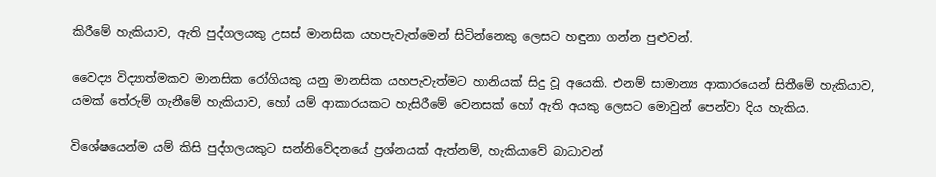කිරීමේ හැකියාව, ඇති පුද්ගලයකු උසස් මානසික යහපැවැත්මෙන් සිටින්නෙකු ලෙසට හඳුනා ගන්න පුළුවන්.

වෛද්‍ය විද්‍යාත්මකව මානසික රෝගියකු යනු මානසික යහපැවැත්මට හානියක් සිදු වූ අයෙකි. එනම් සාමාන්‍ය ආකාරයෙන් සිතීමේ හැකියාව, යමක් තේරුම් ගැනීමේ හැකියාව, හෝ යම් ආකාරයකට හැසිරීමේ වෙනසක් හෝ ඇති අයකු ලෙසට මොවුන් පෙන්වා දිය හැකිය.

විශේෂයෙන්ම යම් කිසි පුද්ගලයකුට සන්නිවේදනයේ ප්‍රශ්නයක් ඇත්නම්, හැකියාවේ බාධාවන්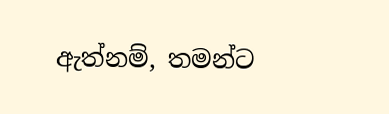ඇත්නම්, තමන්ට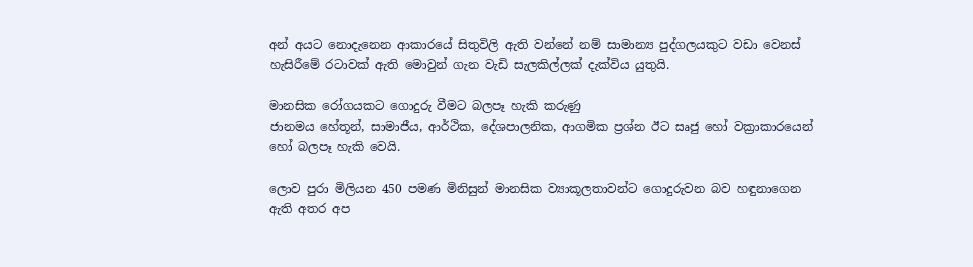අන් අයට නොදැනෙන ආකාරයේ සිතුවිලි ඇති වන්නේ නම් සාමාන්‍ය පුද්ගලයකුට වඩා වෙනස් හැසිරීමේ රටාවක් ඇති මොවුන් ගැන වැඩි සැලකිල්ලක් දැක්විය යුතුයි.

මානසික රෝගයකට ගොදුරු වීමට බලපෑ හැකි කරුණු
ජානමය හේතූන්, සාමාජීය, ආර්ථික, දේශපාලනික, ආගමික ප්‍රශ්න ඊට සෘජු හෝ වක්‍රාකාරයෙන් හෝ බලපෑ හැකි වෙයි.

ලොව පුරා මිලියන 450 පමණ මිනිසුන් මානසික ව්‍යාකූලතාවන්ට ගොදුරුවන බව හඳුනාගෙන ඇති අතර අප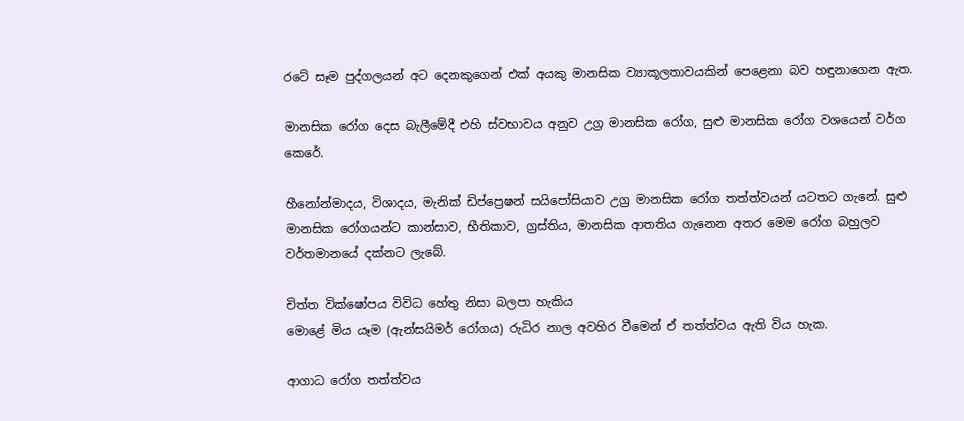රටේ සෑම පුද්ගලයන් අට දෙනකුගෙන් එක් අයකු මානසික ව්‍යාකූලතාවයකින් පෙළෙනා බව හඳුනාගෙන ඇත.

මානසික රෝග දෙස බැලීමේදී එහි ස්වභාවය අනුව උග්‍ර මානසික රෝග, සුළු මානසික රෝග වශයෙන් වර්ග කෙරේ.

හීනෝන්මාදය, විශාදය, මැනික් ඩිප්ප්‍රෙෂන් සයිපෝසියාව උග්‍ර මානසික රෝග තත්ත්වයන් යටතට ගැනේ. සුළු මානසික රෝගයන්ට කාන්සාව, භීතිකාව, ග්‍රස්තිය, මානසික ආතතිය ගැනෙන අතර මෙම රෝග බහුලව වර්තමානයේ දක්නට ලැබේ.

චිත්ත වික්ෂෝපය විවිධ හේතු නිසා බලපා හැකිය
මොළේ මිය යෑම (ඇන්සයිමර් රෝගය) රුධිර නාල අවහිර වීමෙන් ඒ තත්ත්වය ඇති විය හැක.

ආගාධ රෝග තත්ත්වය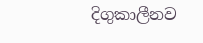දිගුකාලීනව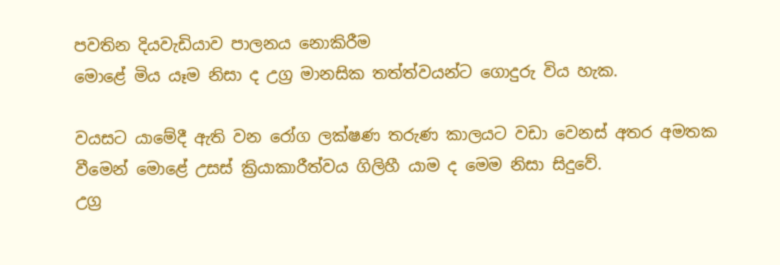පවතින දියවැඩියාව පාලනය නොකිරීම
මොළේ මිය යෑම නිසා ද උග්‍ර මානසික තත්ත්වයන්ට ගොදුරු විය හැක.

වයසට යාමේදී ඇති වන රෝග ලක්ෂණ තරුණ කාලයට වඩා වෙනස් අතර අමතක වීමෙන් මොළේ උසස් ක්‍රියාකාරීත්වය ගිලිහී යාම ද මෙම නිසා සිදුවේ.
උග්‍ර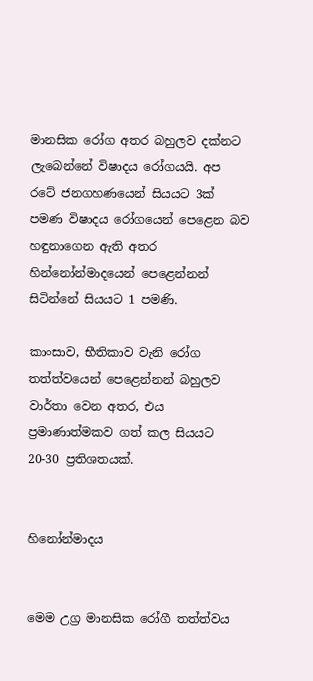මානසික රෝග අතර බහුලව දක්නට ලැබෙන්නේ විෂාදය රෝගයයි. අප රටේ ජනගහණයෙන් සියයට 3ක් පමණ විෂාදය රෝගයෙන් පෙළෙන බව හඳුනාගෙන ඇති අතර හින්නෝන්මාදයෙන් පෙළෙන්නන් සිටින්නේ සියයට 1 පමණි.

කාංසාව, භීතිකාව වැනි රෝග තත්ත්වයෙන් පෙළෙන්නන් බහුලව වාර්තා වෙන අතර, එය ප්‍රමාණාත්මකව ගත් කල සියයට 20-30 ප්‍රතිශතයක්.


හිනෝන්මාදය


මෙම උග්‍ර මානසික රෝගී තත්ත්වය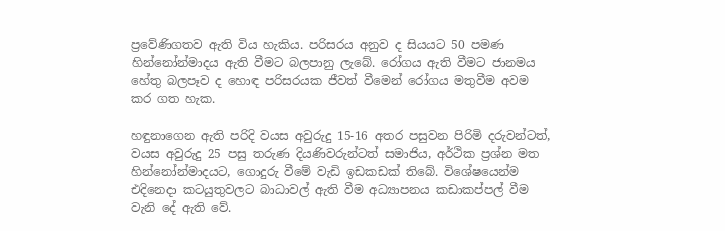ප්‍රවේණිගතව ඇති විය හැකිය. පරිසරය අනුව ද සියයට 50 පමණ හින්නෝන්මාදය ඇති වීමට බලපානු ලැබේ. රෝගය ඇති වීමට ජානමය හේතු බලපෑව ද හොඳ පරිසරයක ජීවත් වීමෙන් රෝගය මතුවීම අවම කර ගත හැක.

හඳුනාගෙන ඇති පරිදි වයස අවුරුදු 15-16 අතර පසුවන පිරිමි දරුවන්ටත්, වයස අවුරුදු 25 පසු තරුණ දියණිවරුන්ටත් සමාජිය, අර්ථික ප්‍රශ්න මත හින්නෝන්මාදයට, ගොදුරු වීමේ වැඩි ඉඩකඩක් තිබේ. විශේෂයෙන්ම එදිනෙදා කටයුතුවලට බාධාවල් ඇති වීම අධ්‍යාපනය කඩාකප්පල් වීම වැනි දේ ඇති වේ.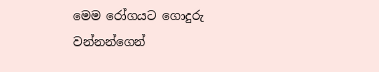මෙම රෝගයට ගොදුරු වන්නන්ගෙන්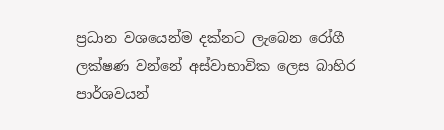ප්‍රධාන වශයෙන්ම දක්නට ලැබෙන රෝගී ලක්ෂණ වන්නේ අස්වාභාවික ලෙස බාහිර පාර්ශවයන්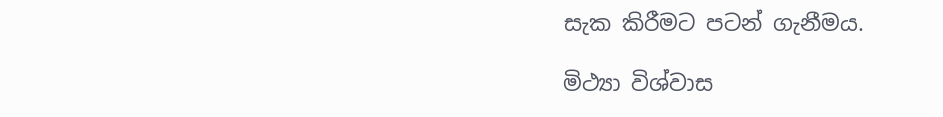සැක කිරීමට පටන් ගැනීමය.

මිථ්‍යා විශ්වාස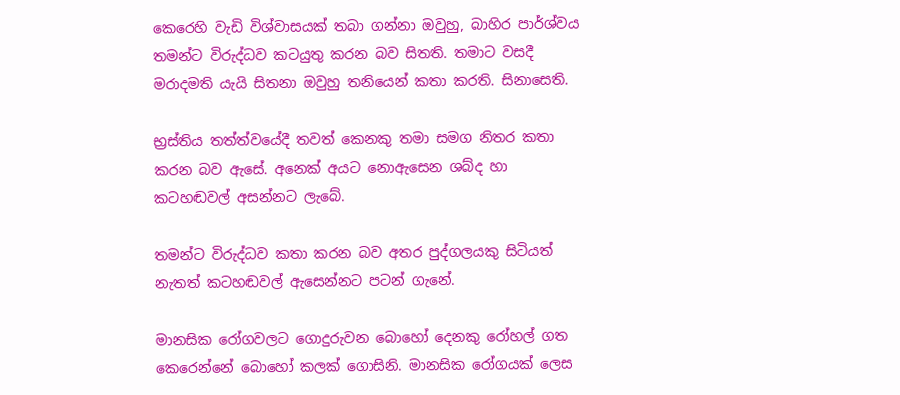කෙරෙහි වැඩි විශ්වාසයක් තබා ගන්නා ඔවුහු, බාහිර පාර්ශ්වය තමන්ට විරුද්ධව කටයුතු කරන බව සිතති. තමාට වසදී මරාදමති යැයි සිතනා ඔවුහු තනියෙන් කතා කරති. සිනාසෙති.

භ්‍රස්තිය තත්ත්වයේදී තවත් කෙනකු තමා සමග නිතර කතා කරන බව ඇසේ. අනෙක් අයට නොඇසෙන ශබ්ද හා කටහඬවල් අසන්නට ලැබේ.

තමන්ට විරුද්ධව කතා කරන බව අතර පුද්ගලයකු සිටියත් නැතත් කටහඬවල් ඇසෙන්නට පටන් ගැනේ.

මානසික රෝගවලට ගොදුරුවන බොහෝ දෙනකු රෝහල් ගත කෙරෙන්නේ බොහෝ කලක් ගොසිනි. මානසික රෝගයක් ලෙස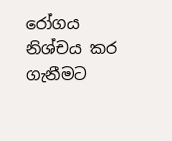රෝගය නිශ්චය කර ගැනීමට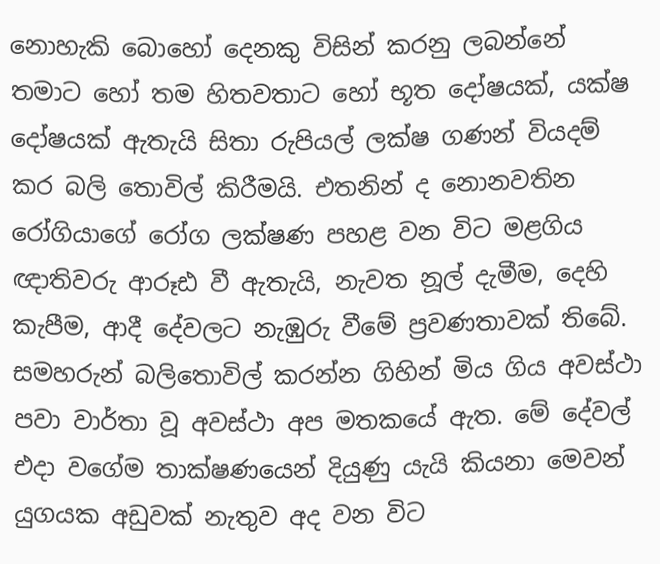නොහැකි බොහෝ දෙනකු විසින් කරනු ලබන්නේ තමාට හෝ තම හිතවතාට හෝ භූත දෝෂයක්, යක්ෂ දෝෂයක් ඇතැයි සිතා රුපියල් ලක්ෂ ගණන් වියදම් කර බලි තොවිල් කිරීමයි. එතනින් ද නොනවතින රෝගියාගේ රෝග ලක්ෂණ පහළ වන විට මළගිය ඥාතිවරු ආරූඪ වී ඇතැයි, නැවත නූල් දැමීම, දෙහි කැපීම, ආදී දේවලට නැඹුරු වීමේ ප්‍රවණතාවක් තිබේ. සමහරුන් බලිතොවිල් කරන්න ගිහින් මිය ගිය අවස්ථා පවා වාර්තා වූ අවස්ථා අප මතකයේ ඇත. මේ දේවල් එදා වගේම තාක්ෂණයෙන් දියුණු යැයි කියනා මෙවන් යුගයක අඩුවක් නැතුව අද වන විට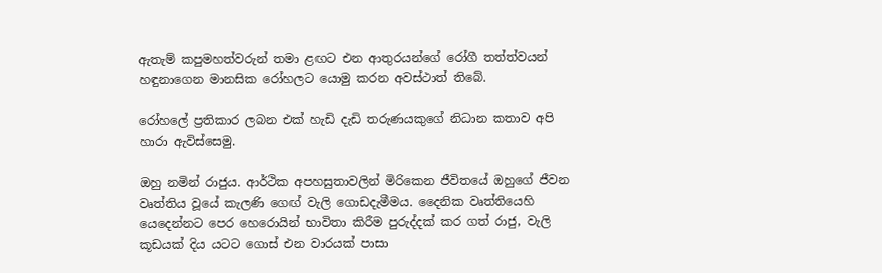ඇතැම් කපුමහත්වරුන් තමා ළඟට එන ආතුරයන්ගේ රෝගී තත්ත්වයන් හඳුනාගෙන මානසික රෝහලට යොමු කරන අවස්ථාත් තිබේ.

රෝහලේ ප්‍රතිකාර ලබන එක් හැඩි දැඩි තරුණයකුගේ නිධාන කතාව අපි හාරා ඇවිස්සෙමු.

ඔහු නමින් රාජුය. ආර්ථික අපහසුතාවලින් මිරිකෙන ජීවිතයේ ඔහුගේ ජීවන වෘත්තිය වූයේ කැලණි ගෙඟ් වැලි ගොඩදැමීමය. දෛනික වෘත්තියෙහි යෙදෙන්නට පෙර හෙරොයින් භාවිතා කිරීම පුරුද්දක් කර ගත් රාජු, වැලි කූඩයක් දිය යටට ගොස් එන වාරයක් පාසා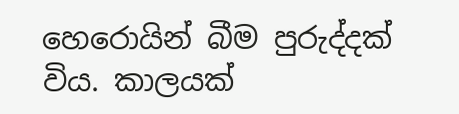හෙරොයින් බීම පුරුද්දක් විය. කාලයක්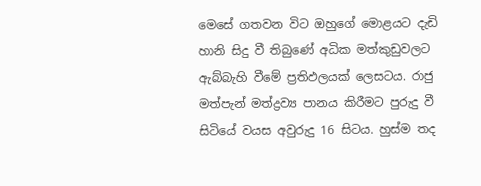මෙසේ ගතවන විට ඔහුගේ මොළයට දැඩි හානි සිදු වී තිබුණේ අධික මත්කුඩුවලට ඇබ්බැහි වීමේ ප්‍රතිඵලයක් ලෙසටය. රාජු මත්පැන් මත්ද්‍රව්‍ය පානය කිරීමට පුරුදු වී සිටියේ වයස අවුරුදු 16 සිටය. හුස්ම තද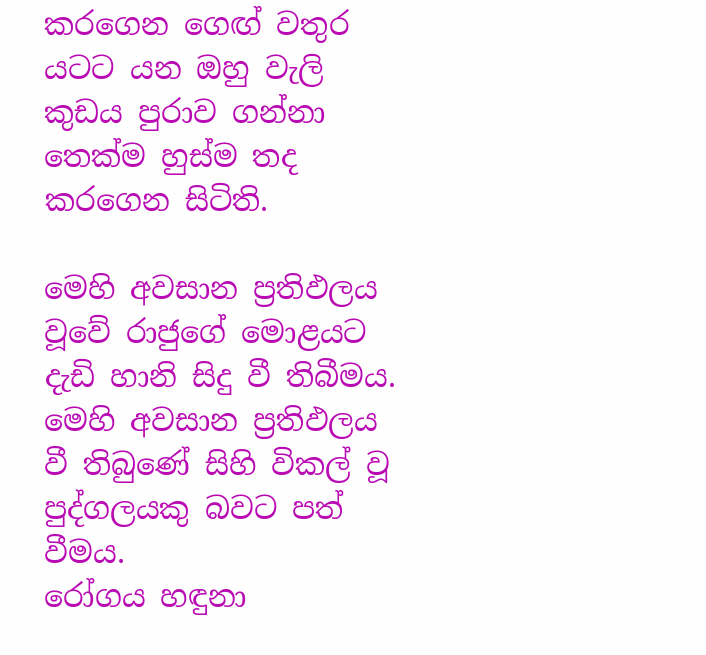කරගෙන ගෙඟ් වතුර යටට යන ඔහු වැලි කුඩය පුරාව ගන්නා තෙක්ම හුස්ම තද කරගෙන සිටිති.

මෙහි අවසාන ප්‍රතිඵලය වූවේ රාජුගේ මොළයට දැඩි හානි සිදු වී තිබීමය. මෙහි අවසාන ප්‍රතිඵලය වී තිබුණේ සිහි විකල් වූ පුද්ගලයකු බවට පත් වීමය.
රෝගය හඳුනා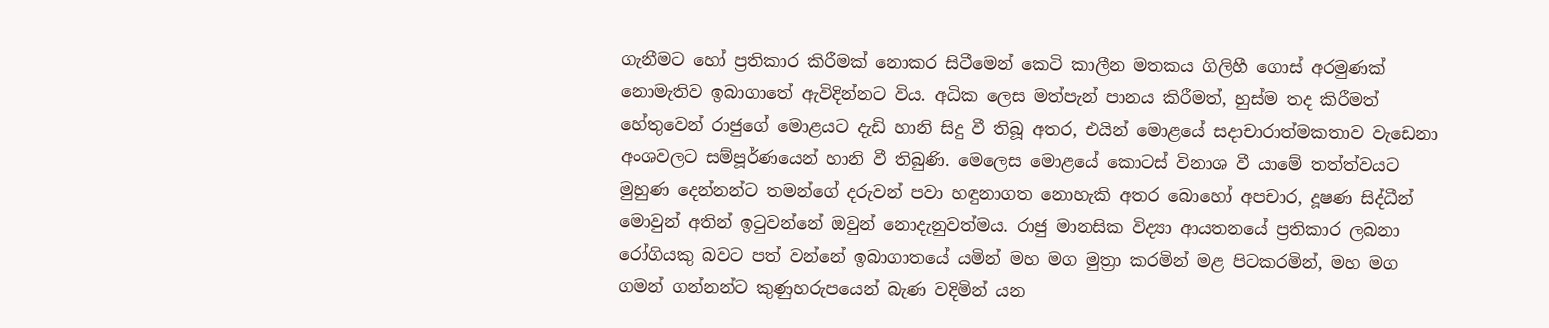ගැනීමට හෝ ප්‍රතිකාර කිරීමක් නොකර සිටීමෙන් කෙටි කාලීන මතකය ගිලිහී ගොස් අරමුණක් නොමැතිව ඉබාගාතේ ඇවිදින්නට විය. අධික ලෙස මත්පැන් පානය කිරීමත්, හුස්ම තද කිරීමත් හේතුවෙන් රාජුගේ මොළයට දැඩි හානි සිදු වී තිබූ අතර, එයින් මොළයේ සදාචාරාත්මකතාව වැඩෙනා අංශවලට සම්පූර්ණයෙන් හානි වී තිබුණි. මෙලෙස මොළයේ කොටස් විනාශ වී යාමේ තත්ත්වයට මුහුණ දෙන්නන්ට තමන්ගේ දරුවන් පවා හඳුනාගත නොහැකි අතර බොහෝ අපචාර, දූෂණ සිද්ධීන් මොවුන් අතින් ඉටුවන්නේ ඔවුන් නොදැනුවත්මය. රාජු මානසික විද්‍යා ආයතනයේ ප්‍රතිකාර ලබනා රෝගියකු බවට පත් වන්නේ ඉබාගාතයේ යමින් මහ මග මුත්‍රා කරමින් මළ පිටකරමින්, මහ මග ගමන් ගන්නන්ට කුණුහරුපයෙන් බැණ වදිමින් යන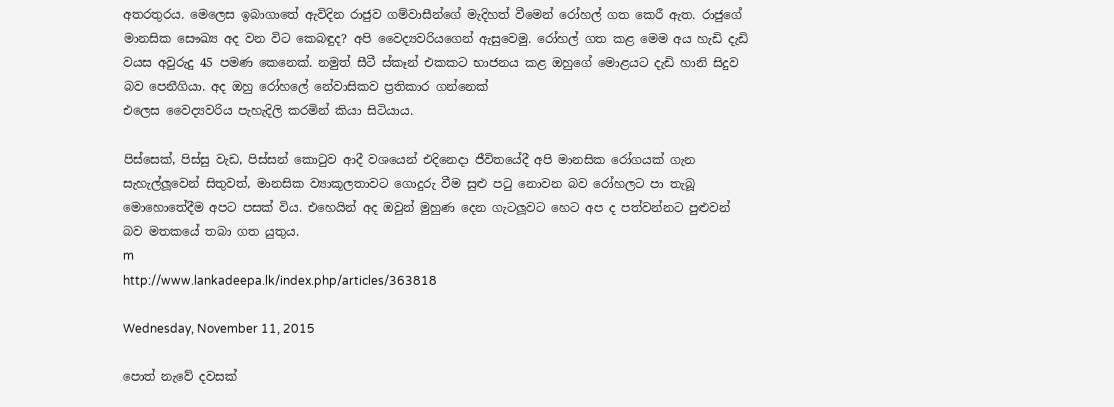අතරතුරය. මෙලෙස ඉබාගාතේ ඇවිදින රාජුව ගම්වාසීන්ගේ මැදිහත් වීමෙන් රෝහල් ගත කෙරී ඇත. රාජුගේ මානසික සෞඛ්‍ය අද වන විට කෙබඳුද? අපි වෛද්‍යවරියගෙන් ඇසුවෙමු. රෝහල් ගත කළ මෙම අය හැඩි දැඩි වයස අවුරුදු 45 පමණ කෙනෙක්. නමුත් සීටී ස්කෑන් එකකට භාජනය කළ ඔහුගේ මොළයට දැඩි හානි සිදුව බව පෙනීගියා. අද ඔහු රෝහලේ නේවාසිකව ප්‍රතිකාර ගන්නෙක්
එලෙස වෛද්‍යවරිය පැහැදිලි කරමින් කියා සිටියාය.

පිස්සෙක්, පිස්සු වැඩ, පිස්සන් කොටුව ආදී වශයෙන් එදිනෙදා ජීවිතයේදී අපි මානසික රෝගයක් ගැන සැහැල්ලූවෙන් සිතුවත්, මානසික ව්‍යාකූලතාවට ගොදුරු වීම සුළු පටු නොවන බව රෝහලට පා තැබූ මොහොතේදීම අපට පසක් විය. එහෙයින් අද ඔවුන් මුහුණ දෙන ගැටලූවට හෙට අප ද පත්වන්නට පුළුවන් බව මතකයේ තබා ගත යුතුය.
m
http://www.lankadeepa.lk/index.php/articles/363818

Wednesday, November 11, 2015

පොත් නැවේ දවසක්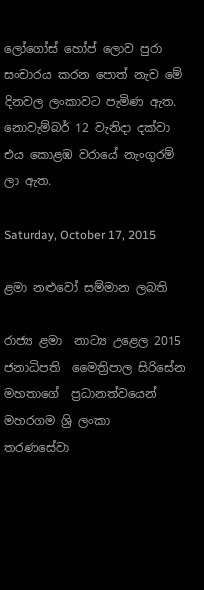ලෝගෝස් හෝප් ලොව පුරා සංචාරය කරන පොත් නැව මේ දිනවල ලංකාවට පැමිණ ඇත. නොවැම්බර් 12 වැනිදා දක්වා එය කොළඹ වරායේ නැංගුරම් ලා ඇත.

Saturday, October 17, 2015

ළමා නළුවෝ සම්මාන ලබති

රාජ්‍ය ළමා  නාට්‍ය උළෙල 2015 ජනාධිපති  මෛත්‍රිපාල සිරිසේන මහතාගේ  ප්‍රධානත්වයෙන්  මහරගම ශ්‍රි ලංකා  තරණසේවා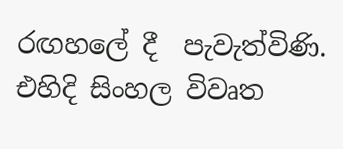රඟහලේ දී  පැවැත්විණි.
එහිදි සිංහල විවෘත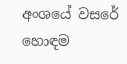අංශයේ වසරේ හොඳම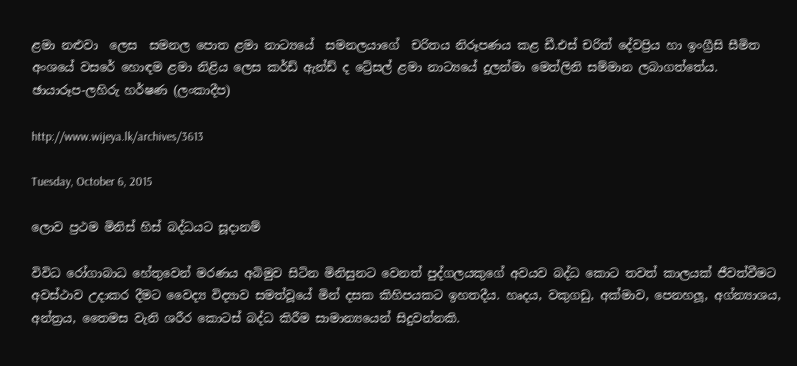ළමා නළුවා  ලෙස  සමනල පොත ළමා නාට්‍යයේ  සමනලයාගේ  චරිතය නිරූපණය කළ ඩී.එස් චරිත් දේවප්‍රිය හා ඉංග්‍රීසි සීමිත අංශයේ වසරේ හොඳම ළමා නිළිය ලෙස කර්ඩ් ඇන්ඩ් ද ට්‍රේසල් ළමා නාට්‍යයේ දුලන්මා මෙත්ලිනි සම්මාන ලබාගත්තේය.
ඡායාරූප-ලහිරු හර්ෂණ (ලංකාදීප)

http://www.wijeya.lk/archives/3613

Tuesday, October 6, 2015

ලොව ප්‍රථම මිනිස් හිස් බද්ධයට සූදානම්

විවිධ රෝගාබාධ හේතුවෙන් මරණය අබිමුව සිටින මිනිසුනට වෙනත් පුද්ගලයකුගේ අවයව බද්ධ කොට තවත් කාලයක් ජීවත්වීමට අවස්ථාව උදාකර දීමට වෛද්‍ය විද්‍යාව සමත්වූයේ මින් දසක කිහිපයකට ඉහතදීය. හෘදය, වකුගඩු, අක්මාව, පෙනහලූ, අග්න්‍යාශය, අන්ත්‍රය, තෛමස වැනි ශරීර කොටස් බද්ධ කිරීම සාමාන්‍යයෙන් සිදුවන්නකි.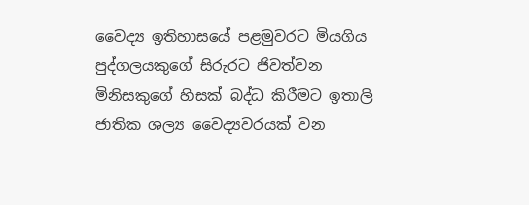වෛද්‍ය ඉතිහාසයේ පළමුවරට මියගිය පුද්ගලයකුගේ සිරුරට ජිවත්වන මිනිසකුගේ හිසක් බද්ධ කිරීමට ඉතාලි ජාතික ශල්‍ය වෛද්‍යවරයක් වන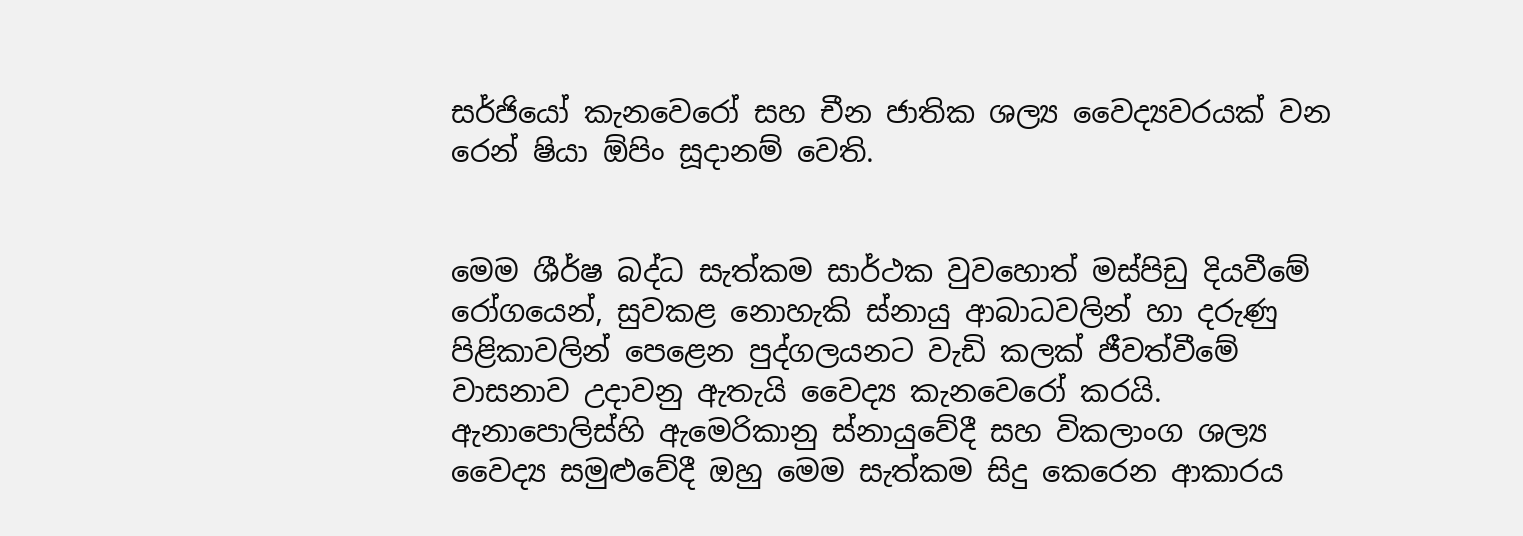සර්ජියෝ කැනවෙරෝ සහ චීන ජාතික ශල්‍ය වෛද්‍යවරයක් වන රෙන් ෂියා ඕපිං සූදානම් වෙති.


මෙම ශීර්ෂ බද්ධ සැත්කම සාර්ථක වුවහොත් මස්පිඩු දියවීමේ රෝගයෙන්, සුවකළ නොහැකි ස්නායු ආබාධවලින් හා දරුණු පිළිකාවලින් පෙළෙන පුද්ගලයනට වැඩි කලක් ජීවත්වීමේ වාසනාව උදාවනු ඇතැයි වෛද්‍ය කැනවෙරෝ කරයි. ඇනාපොලිස්හි ඇමෙරිකානු ස්නායුවේදී සහ විකලාංග ශල්‍ය වෛද්‍ය සමුළුවේදී ඔහු මෙම සැත්කම සිදු කෙරෙන ආකාරය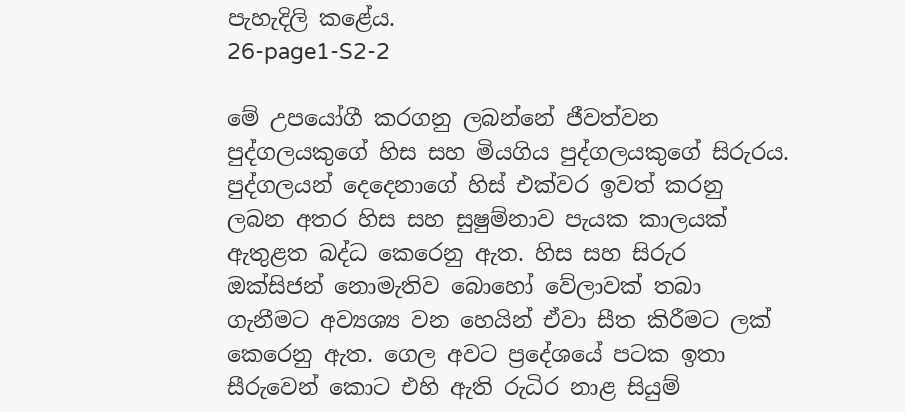පැහැදිලි කළේය.
26-page1-S2-2

මේ උපයෝගී කරගනු ලබන්නේ ජීවත්වන පුද්ගලයකුගේ හිස සහ මියගිය පුද්ගලයකුගේ සිරුරය. පුද්ගලයන් දෙදෙනාගේ හිස් එක්වර ඉවත් කරනු ලබන අතර හිස සහ සුෂුම්නාව පැයක කාලයක් ඇතුළත බද්ධ කෙරෙනු ඇත. හිස සහ සිරුර ඔක්සිජන් නොමැතිව බොහෝ වේලාවක් තබා ගැනීමට අව්‍යශ්‍ය වන හෙයින් ඒවා සීත කිරීමට ලක් කෙරෙනු ඇත. ගෙල අවට ප්‍රදේශයේ පටක ඉතා සීරුවෙන් කොට එහි ඇති රුධිර නාළ සියුම්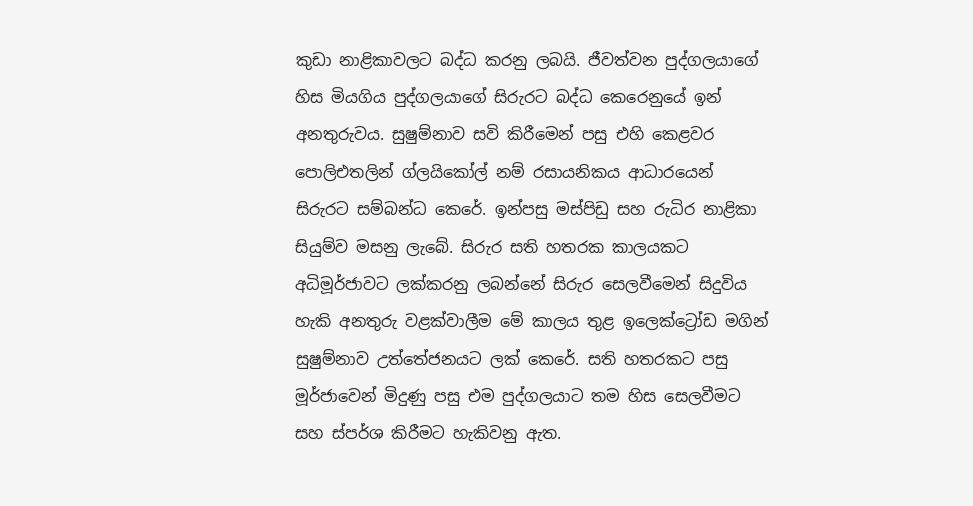කුඩා නාළිකාවලට බද්ධ කරනු ලබයි. ජීවත්වන පුද්ගලයාගේ හිස මියගිය පුද්ගලයාගේ සිරුරට බද්ධ කෙරෙනුයේ ඉන් අනතුරුවය. සුෂුම්නාව සවි කිරීමෙන් පසු එහි කෙළවර පොලිඑතලින් ග්ලයිකෝල් නම් රසායනිකය ආධාරයෙන් සිරුරට සම්බන්ධ කෙරේ. ඉන්පසු මස්පිඩු සහ රුධිර නාළිකා  සියුම්ව මසනු ලැබේ. සිරුර සති හතරක කාලයකට අධිමූර්ජාවට ලක්කරනු ලබන්නේ සිරුර සෙලවීමෙන් සිදුවිය හැකි අනතුරු වළක්වාලීම මේ කාලය තුළ ඉලෙක්ට්‍රෝඩ මගින් සුෂුම්නාව උත්තේජනයට ලක් කෙරේ. සති හතරකට පසු මූර්ජාවෙන් මිදුණු පසු එම පුද්ගලයාට තම හිස සෙලවීමට සහ ස්පර්ශ කිරීමට හැකිවනු ඇත.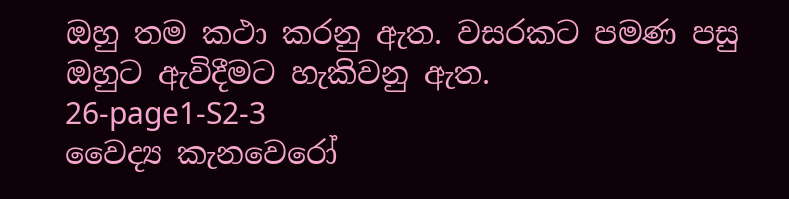ඔහු තම කථා කරනු ඇත. වසරකට පමණ පසු ඔහුට ඇවිදීමට හැකිවනු ඇත.
26-page1-S2-3
වෛද්‍ය කැනවෙරෝ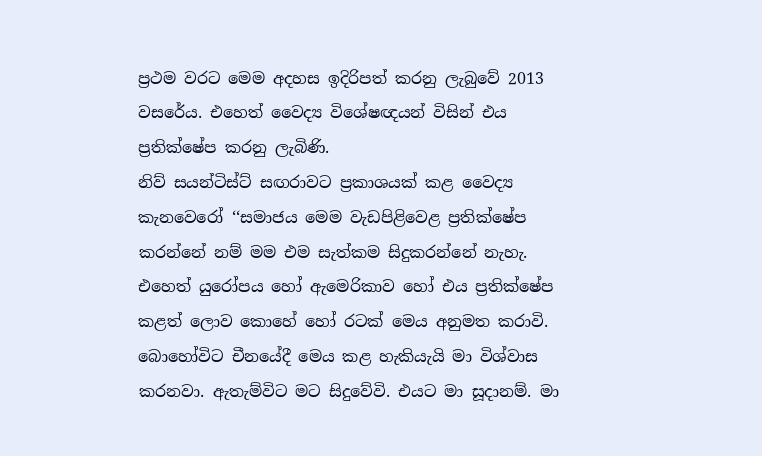ප්‍රථම වරට මෙම අදහස ඉදිරිපත් කරනු ලැබුවේ 2013 වසරේය. එහෙත් වෛද්‍ය විශේෂඥයන් විසින් එය ප්‍රතික්ෂේප කරනු ලැබිණි.
නිව් සයන්ටිස්ට් සඟරාවට ප්‍රකාශයක් කළ වෛද්‍ය කැනවෙරෝ ‘‘සමාජය මෙම වැඩපිළිවෙළ ප්‍රතික්ෂේප කරන්නේ නම් මම එම සැත්කම සිදුකරන්නේ නැහැ. එහෙත් යුරෝපය හෝ ඇමෙරිකාව හෝ එය ප්‍රතික්ෂේප කළත් ලොව කොහේ හෝ රටක් මෙය අනුමත කරාවි. බොහෝවිට චීනයේදී මෙය කළ හැකියැයි මා විශ්වාස කරනවා. ඇතැම්විට මට සිදුවේවි. එයට මා සූදානම්. මා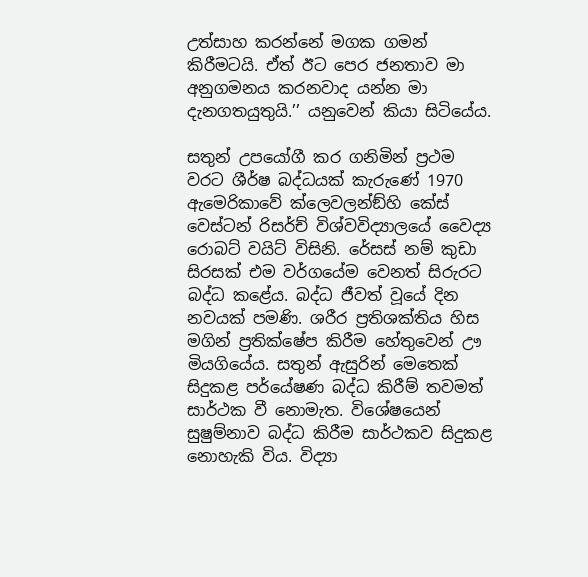උත්සාහ කරන්නේ මගක ගමන් කිරීමටයි. ඒත් ඊට පෙර ජනතාව මා අනුගමනය කරනවාද යන්න මා දැනගතයුතුයි.’’ යනුවෙන් කියා සිටියේය.

සතුන් උපයෝගී කර ගනිමින් ප්‍රථම වරට ශීර්ෂ බද්ධයක් කැරුණේ 1970 ඇමෙරිකාවේ ක්ලෙවලන්ඞ්හි කේස් වෙස්ටන් රිසර්ච් විශ්වවිද්‍යාලයේ වෛද්‍ය රොබට් වයිට් විසිනි. රේසස් නම් කුඩා සිරසක් එම වර්ගයේම වෙනත් සිරුරට බද්ධ කළේය. බද්ධ ජීවත් වූයේ දින නවයක් පමණි. ශරීර ප්‍රතිශක්තිය හිස මගින් ප්‍රතික්ෂේප කිරීම හේතුවෙන් ඌ මියගියේය. සතුන් ඇසුරින් මෙතෙක් සිදුකළ පර්යේෂණ බද්ධ කිරීම් තවමත් සාර්ථක වී නොමැත. විශේෂයෙන් සුෂුම්නාව බද්ධ කිරීම සාර්ථකව සිදුකළ නොහැකි විය. විද්‍යා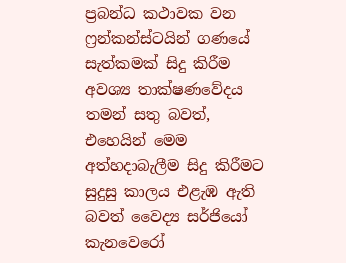ප්‍රබන්ධ කථාවක වන ෆ්‍රන්කන්ස්ටයින් ගණයේ සැත්කමක් සිදු කිරීම අවශ්‍ය තාක්ෂණවේදය තමන් සතු බවත්, එහෙයින් මෙම අත්හදාබැලීම සිදු කිරීමට සුදුසු කාලය එළැඹ ඇති බවත් වෛද්‍ය සර්ජියෝ කැනවෙරෝ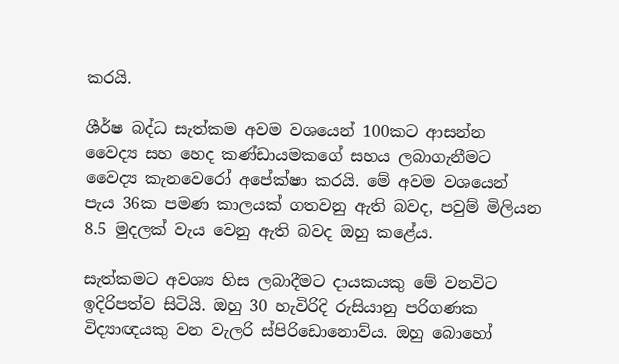කරයි.

ශීර්ෂ බද්ධ සැත්කම අවම වශයෙන් 100කට ආසන්න වෛද්‍ය සහ හෙද කණ්ඩායමකගේ සහය ලබාගැනීමට වෛද්‍ය කැනවෙරෝ අපේක්ෂා කරයි. මේ අවම වශයෙන් පැය 36ක පමණ කාලයක් ගතවනු ඇති බවද, පවුම් මිලියන 8.5 මුදලක් වැය වෙනු ඇති බවද ඔහු කළේය.

සැත්කමට අවශ්‍ය හිස ලබාදීමට දායකයකු මේ වනවිට ඉදිරිපත්ව සිටියි. ඔහු 30 හැවිරිදි රුසියානු පරිගණක විද්‍යාඥයකු වන වැලරි ස්පිරිඩොනොව්ය. ඔහු බොහෝ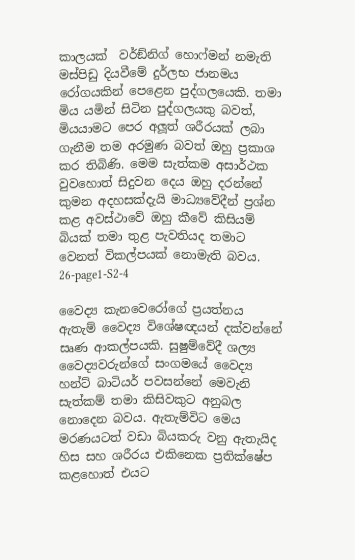කාලයක්  වර්ඞ්නිග් හොෆ්මන් නමැති මස්පිඩු දියවීමේ දුර්ලභ ජානමය රෝගයකින් පෙළෙන පුද්ගලයෙකි. තමා මිය යමින් සිටින පුද්ගලයකු බවත්, මියයාමට පෙර අලූත් ශරීරයක් ලබා ගැනීම තම අරමුණ බවත් ඔහු ප්‍රකාශ කර තිබිණි. මෙම සැත්කම අසාර්ථක වුවහොත් සිදුවන දෙය ඔහු දරන්නේ කුමන අදහසක්දැයි මාධ්‍යවේදීන් ප්‍රශ්න කළ අවස්ථාවේ ඔහු කීවේ කිසියම් බියක් තමා තුළ පැවතියද තමාට වෙනත් විකල්පයක් නොමැති බවය.
26-page1-S2-4

වෛද්‍ය කැනවෙරෝගේ ප්‍රයත්නය ඇතැම් වෛද්‍ය විශේෂඥයන් දක්වන්නේ සෘණ ආකල්පයකි. සුෂුම්වේදී ශල්‍ය වෛද්‍යවරුන්ගේ සංගමයේ වෛද්‍ය හන්ට් බාටියර් පවසන්නේ මෙවැනි සැත්කම් තමා කිසිවකුට අනුබල නොදෙන බවය. ඇතැම්විට මෙය මරණයටත් වඩා බියකරු වනු ඇතැයිද හිස සහ ශරීරය එකිනෙක ප්‍රතික්ෂේප කළහොත් එයට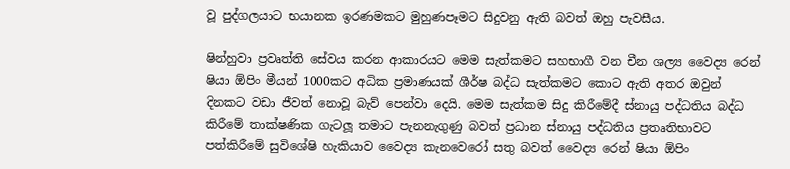වූ පුද්ගලයාට භයානක ඉරණමකට මුහුණපෑමට සිදුවනු ඇති බවත් ඔහු පැවසීය.

ෂින්හුවා ප්‍රවෘත්ති සේවය කරන ආකාරයට මෙම සැත්කමට සහභාගී වන චීන ශල්‍ය වෛද්‍ය රෙන් ෂියා ඕපිං මීයන් 1000කට අධික ප්‍රමාණයක් ශීර්ෂ බද්ධ සැත්කමට කොට ඇති අතර ඔවුන් දිනකට වඩා ජීවත් නොවූ බැව් පෙන්වා දෙයි. මෙම සැත්කම සිදු කිරීමේදී ස්නායු පද්ධතිය බද්ධ කිරීමේ තාක්ෂණික ගැටලූ තමාට පැනනැගුණු බවත් ප්‍රධාන ස්නායු පද්ධතිය ප්‍රතෘතිභාවට පත්කිරීමේ සුවිශේෂි හැකියාව වෛද්‍ය කැනවෙරෝ සතු බවත් වෛද්‍ය රෙන් ෂියා ඕපිං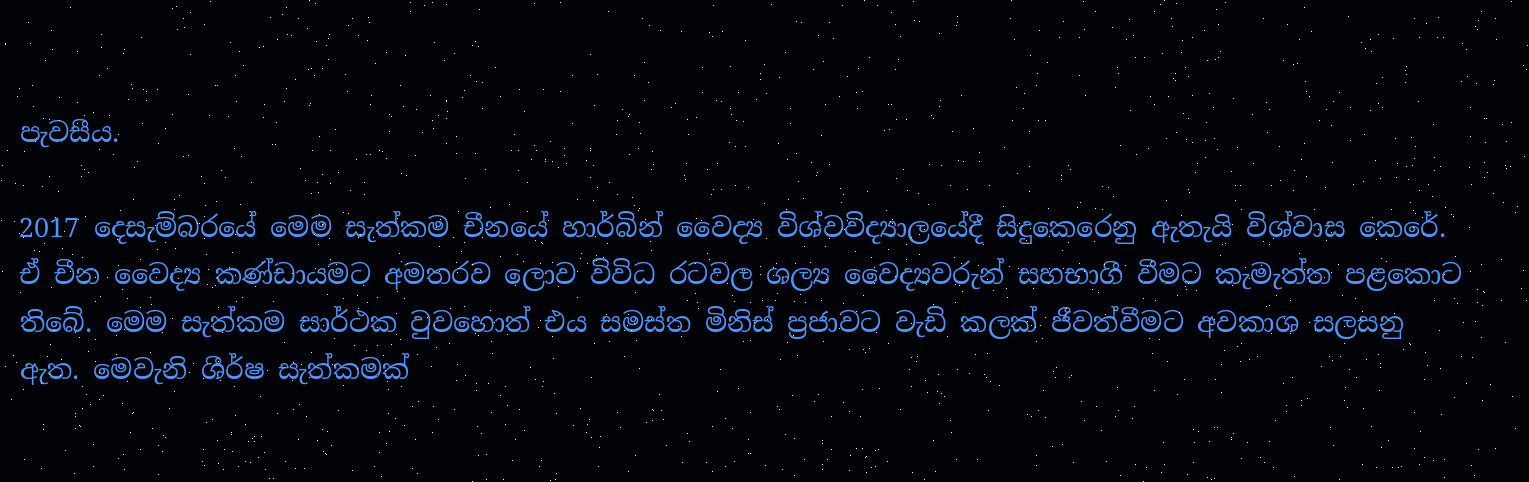පැවසීය.

2017 දෙසැම්බරයේ මෙම සැත්කම චීනයේ හාර්බින් වෛද්‍ය විශ්වවිද්‍යාලයේදී සිදුකෙරෙනු ඇතැයි විශ්වාස කෙරේ. ඒ චීන වෛද්‍ය කණ්ඩායමට අමතරව ලොව විවිධ රටවල ශල්‍ය වෛද්‍යවරුන් සහභාගී වීමට කැමැත්ත පළකොට තිබේ. මෙම සැත්කම සාර්ථක වුවහොත් එය සමස්ත මිනිස් ප්‍රජාවට වැඩි කලක් ජීවත්වීමට අවකාශ සලසනු ඇත. මෙවැනි ශීර්ෂ සැත්කමක්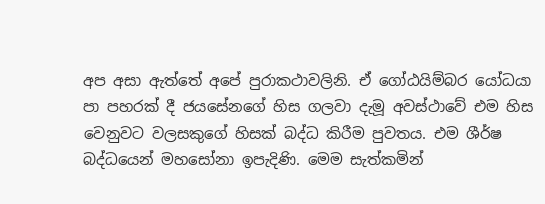අප අසා ඇත්තේ අපේ පුරාකථාවලිනි. ඒ ගෝඨයිම්බර යෝධයා පා පහරක් දී ජයසේනගේ හිස ගලවා දැමූ අවස්ථාවේ එම හිස වෙනුවට වලසකුගේ හිසක් බද්ධ කිරීම පුවතය. එම ශීර්ෂ බද්ධයෙන් මහසෝනා ඉපැදිණි. මෙම සැත්කමින්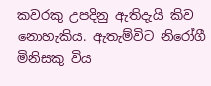කවරකු උපදිනු ඇතිදැයි කිව නොහැකිය. ඇතැම්විට නිරෝගී මිනිසකු විය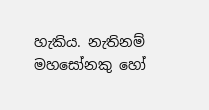හැකිය. නැතිනම් මහසෝනකු හෝ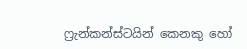ෆ්‍රැන්කන්ස්ටයින් කෙනකු හෝ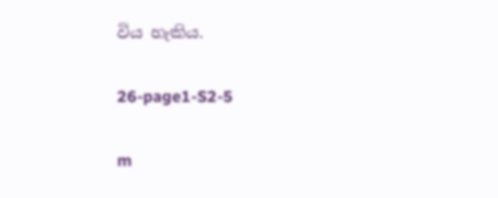විය හැකිය.

26-page1-S2-5

m